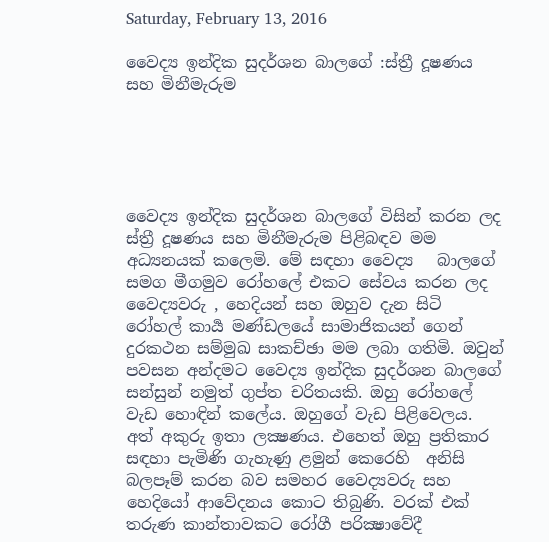Saturday, February 13, 2016

වෛද්‍ය ඉන්දික සුදර්ශන බාලගේ :ස්ත්‍රී දූෂණය සහ මිනීමැරුම





වෛද්‍ය ඉන්දික සුදර්ශන බාලගේ විසින් කරන ලද ස්ත්‍රී දූෂණය සහ මිනීමැරුම පිළිබඳව මම අධ්‍යනයක් කලෙමි. මේ සඳහා වෛද්‍ය   බාලගේ සමග මීගමුව රෝහලේ එකට සේවය කරන ලද වෛද්‍යවරු , හෙදියන් සහ ඔහුව දැන සිටි රෝහල් කාර්‍ය මණ්ඩලයේ සාමාජිකයන් ගෙන් දුරකථන සම්මුඛ සාකච්ඡා මම ලබා ගතිමි. ඔවුන් පවසන අන්දමට වෛද්‍ය ඉන්දික සුදර්ශන බාලගේ සන්සුන් නමුත් ගුප්ත චරිතයකි. ඔහු රෝහලේ වැඩ හොඳින් කලේය. ඔහුගේ වැඩ පිළිවෙලය. අත් අකුරු ඉතා ලක්‍ෂණය. එහෙත් ඔහු ප්‍රතිකාර සඳහා පැමිණි ගැහැණු ළමුන් කෙරෙහි  අනිසි බලපෑම් කරන බව සමහර වෛද්‍යවරු සහ හෙදියෝ ආවේදනය කොට තිබුණි. වරක් එක් තරුණ කාන්තාවකට රෝගී පරික්‍ෂාවේදී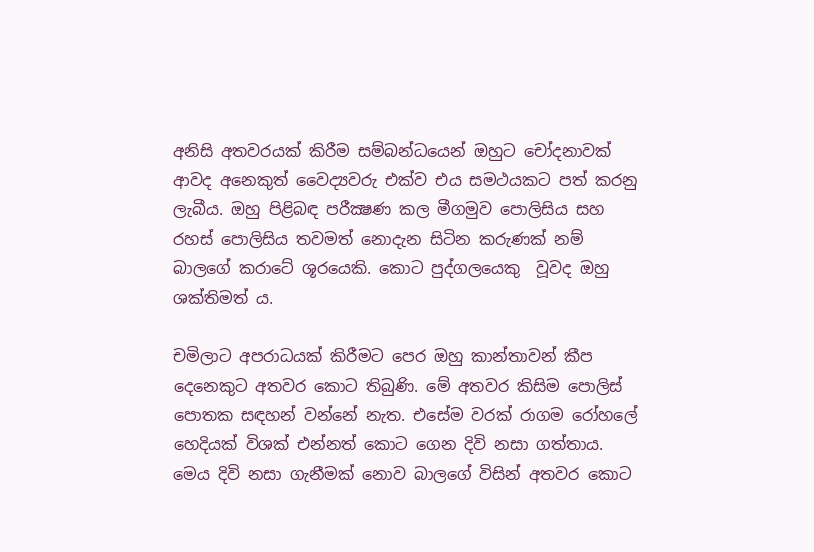අනිසි අතවරයක් කිරීම සම්බන්ධයෙන් ඔහුට චෝදනාවක් ආවද අනෙකුත් වෛද්‍යවරු එක්ව එය සමථයකට පත් කරනු ලැබීය. ඔහු පිළිබඳ පරීක්‍ෂණ කල මීගමුව පොලිසිය සහ රහස් පොලිසිය තවමත් නොදැන සිටින කරුණක් නම් බාලගේ කරාටේ ශූරයෙකි. කොට පුද්ගලයෙකු  වූවද ඔහු ශක්තිමත් ය.

චමිලාට අපරාධයක් කිරීමට පෙර ඔහු කාන්තාවන් කීප දෙනෙකුට අතවර කොට තිබුණි. මේ අතවර කිසිම පොලිස් පොතක සඳහන් වන්නේ නැත. එසේම වරක් රාගම රෝහලේ හෙදියක් විශක් එන්නත් කොට ගෙන දිවි නසා ගත්තාය. මෙය දිවි නසා ගැනීමක් නොව බාලගේ විසින් අතවර කොට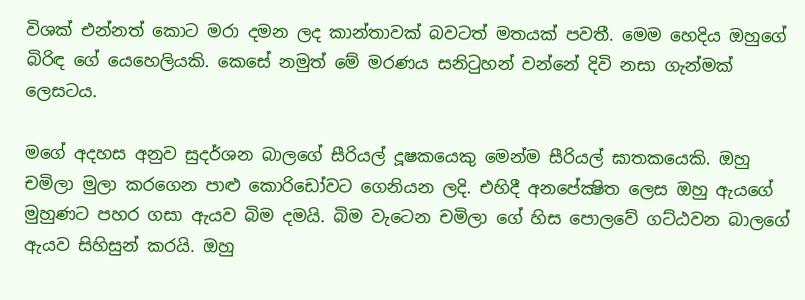විශක් එන්නත් කොට මරා දමන ලද කාන්තාවක් බවටත් මතයක් පවතී. මෙම හෙදිය ඔහුගේ බිරිඳ ගේ යෙහෙලියකි. කෙසේ නමුත් මේ මරණය සනිටුහන් වන්නේ දිවි නසා ගැන්මක් ලෙසටය.

මගේ අදහස අනුව සුදර්ශන බාලගේ සීරියල් දූෂකයෙකු මෙන්ම සීරියල් ඝාතකයෙකි. ඔහු චමිලා මුලා කරගෙන පාළු කොරිඩෝවට ගෙනියන ලදි. එහිදී අනපේක්‍ෂිත ලෙස ඔහු ඇයගේ මුහුණට පහර ගසා ඇයව බිම දමයි. බිම වැටෙන චමිලා ගේ හිස පොලවේ ගට්ඨවන බාලගේ ඇයව සිහිසුන් කරයි. ඔහු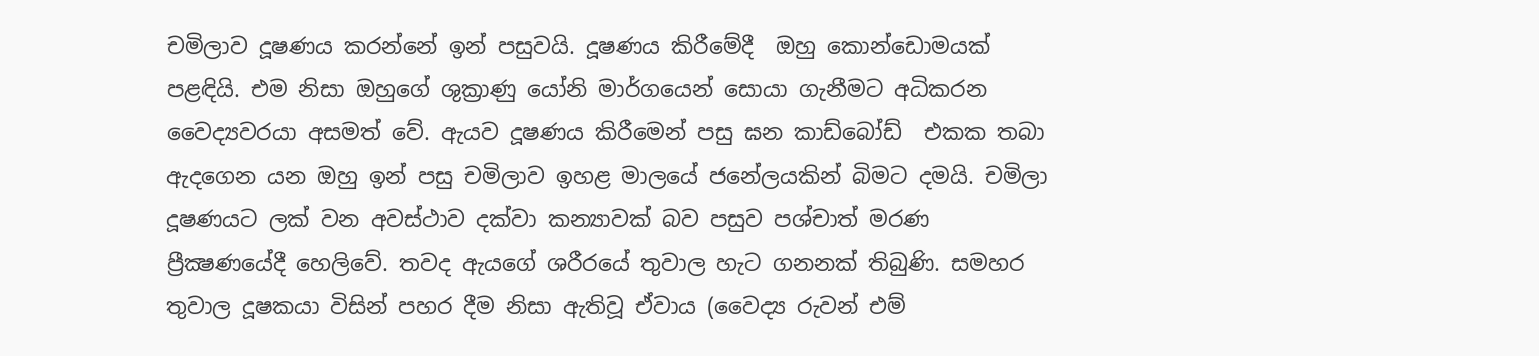චමිලාව දූෂණය කරන්නේ ඉන් පසුවයි. දූෂණය කිරීමේදී  ඔහු කොන්ඩොමයක් පළඳියි. එම නිසා ඔහුගේ ශුක්‍රාණු යෝනි මාර්ගයෙන් සොයා ගැනීමට අධිකරන වෛද්‍යවරයා අසමත් වේ. ඇයව දූෂණය කිරීමෙන් පසු ඝන කාඩ්බෝඩ්  එකක තබා ඇදගෙන යන ඔහු ඉන් පසු චමිලාව ඉහළ මාලයේ ජනේලයකින් බිමට දමයි. චමිලා දූෂණයට ලක් වන අවස්ථාව දක්වා කන්‍යාවක් බව පසුව පශ්චාත් මරණ ප්‍රීක්‍ෂණයේදී හෙලිවේ. තවද ඇයගේ ශරීරයේ තුවාල හැට ගනනක් තිබුණි. සමහර තුවාල දූෂකයා විසින් පහර දීම නිසා ඇතිවූ ඒවාය (වෛද්‍ය රුවන් එම්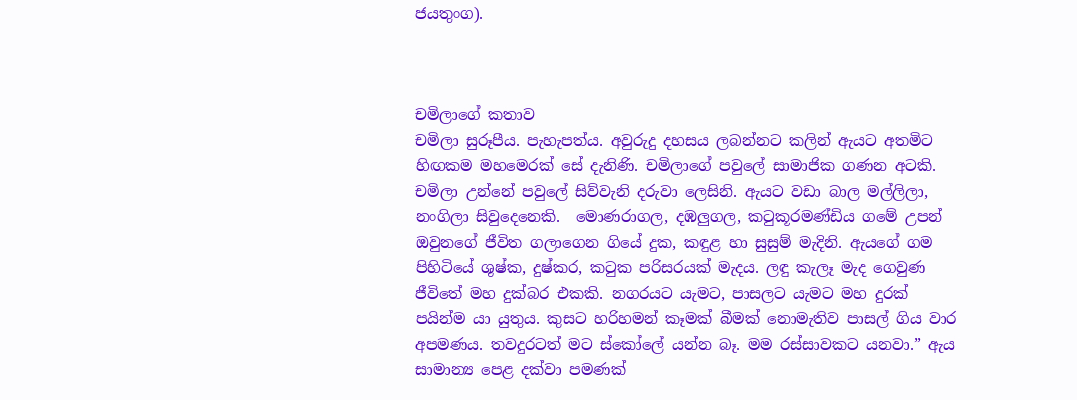ජයතුංග).



චමිලාගේ කතාව
චමිලා සුරූපීය. පැහැපත්ය. අවුරුදු දහසය ලබන්නට කලින් ඇයට අතමිට හිඟකම මහමෙරක්‌ සේ දැනිණි. චමිලාගේ පවුලේ සාමාජික ගණන අටකි. චමිලා උන්නේ පවුලේ සිව්වැනි දරුවා ලෙසිනි. ඇයට වඩා බාල මල්ලිලා, නංගිලා සිවුදෙනෙකි.  මොණරාගල, දඹලුගල, කටුකූරමණ්‌ඩිය ගමේ උපන් ඔවුනගේ ජීවිත ගලාගෙන ගියේ දුක, කඳුළ හා සුසුම් මැදිනි. ඇයගේ ගම පිහිටියේ ශුෂ්ක, දුෂ්කර, කටුක පරිසරයක්‌ මැදය. ලඳු කැලෑ මැද ගෙවුණ ජීවිතේ මහ දුක්‌බර එකකි. නගරයට යැමට, පාසලට යැමට මහ දුරක්‌ පයින්ම යා යුතුය. කුසට හරිහමන් කෑමක්‌ බීමක්‌ නොමැතිව පාසල් ගිය වාර අපමණය. තවදුරටත් මට ස්‌කෝලේ යන්න බෑ. මම රස්‌සාවකට යනවා.” ඇය සාමාන්‍ය පෙළ දක්‌වා පමණක්‌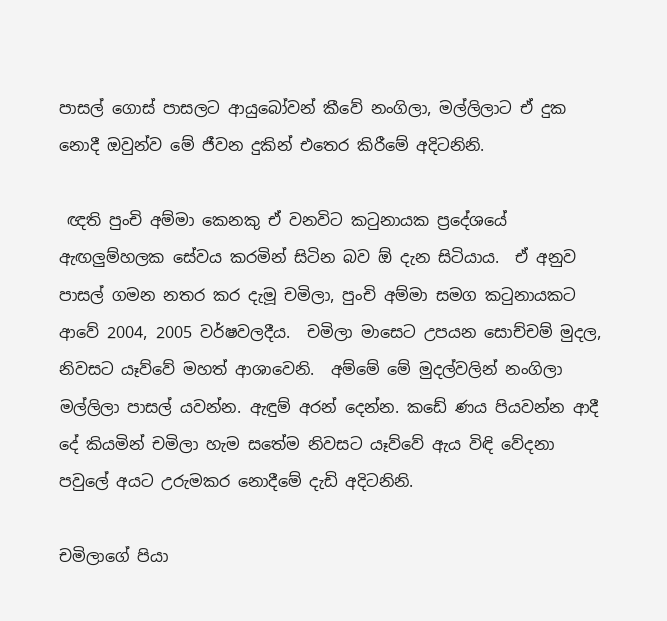පාසල් ගොස්‌ පාසලට ආයුබෝවන් කීවේ නංගිලා, මල්ලිලාට ඒ දුක නොදී ඔවුන්ව මේ ජීවන දුකින් එතෙර කිරීමේ අදිටනිනි.

 ඥති පුංචි අම්මා කෙනකු ඒ වනවිට කටුනායක ප්‍රදේශයේ ඇඟලුම්හලක සේවය කරමින් සිටින බව ඕ දැන සිටියාය.  ඒ අනුව පාසල් ගමන නතර කර දැමූ චමිලා, පුංචි අම්මා සමග කටුනායකට ආවේ 2004, 2005 වර්ෂවලදීය.  චමිලා මාසෙට උපයන සොච්චම් මුදල, නිවසට යෑව්වේ මහත් ආශාවෙනි.  අම්මේ මේ මුදල්වලින් නංගිලා මල්ලිලා පාසල් යවන්න. ඇඳුම් අරන් දෙන්න. කඩේ ණය පියවන්න ආදී දේ කියමින් චමිලා හැම සතේම නිවසට යෑව්වේ ඇය විඳි වේදනා පවුලේ අයට උරුමකර නොදීමේ දැඩි අදිටනිනි.

චමිලාගේ පියා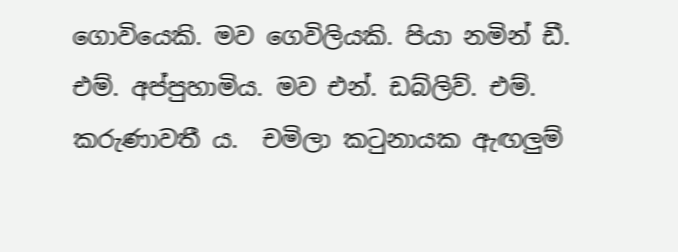ගොවියෙකි. මව ගෙවිලියකි. පියා නමින් ඩී. එම්. අප්පුහාමිය. මව එන්. ඩබ්ලිව්. එම්. කරුණාවතී ය.  චමිලා කටුනායක ඇඟලුම්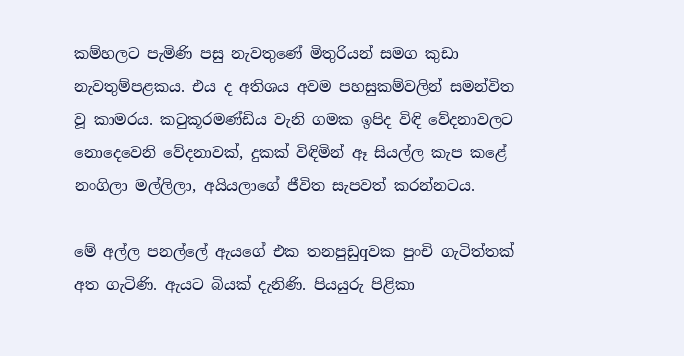කම්හලට පැමිණි පසු නැවතුණේ මිතුරියන් සමග කුඩා නැවතුම්පළකය. එය ද අතිශය අවම පහසුකම්වලින් සමන්විත වූ කාමරය. කටුකූරමණ්‌ඩිය වැනි ගමක ඉපිද විඳි වේදනාවලට නොදෙවෙනි වේදනාවක්‌, දුකක්‌ විඳිමින් ඈ සියල්ල කැප කළේ නංගිලා මල්ලිලා, අයියලාගේ ජීවිත සැපවත් කරන්නටය.

මේ අල්ල පනල්ලේ ඇයගේ එක තනපුඩුqවක පුංචි ගැටිත්තක්‌ අත ගැටිණි. ඇයට බියක්‌ දැනිණි. පියයුරු පිළිකා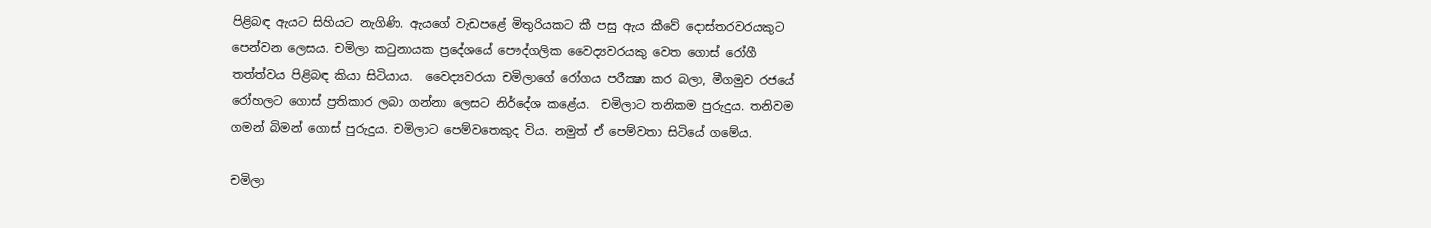පිළිබඳ ඇයට සිහියට නැගිණි. ඇයගේ වැඩපළේ මිතුරියකට කී පසු ඇය කීවේ දොස්‌තරවරයකුට පෙන්වන ලෙසය. චමිලා කටුනායක ප්‍රදේශයේ පෞද්ගලික වෛද්‍යවරයකු වෙත ගොස්‌ රෝගී තත්ත්වය පිළිබඳ කියා සිටියාය.  වෛද්‍යවරයා චමිලාගේ රෝගය පරීක්‍ෂා කර බලා, මීගමුව රජයේ රෝහලට ගොස්‌ ප්‍රතිකාර ලබා ගන්නා ලෙසට නිර්දේශ කළේය.  චමිලාට තනිකම පුරුදුය. තනිවම ගමන් බිමන් ගොස්‌ පුරුදුය. චමිලාට පෙම්වතෙකුද විය. නමුත් ඒ පෙම්වතා සිටියේ ගමේය.

චමිලා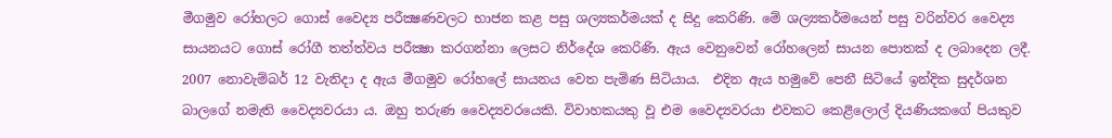මීගමුව රෝහලට ගොස්‌ වෛද්‍ය පරීක්‍ෂණවලට භාජන කළ පසු ශල්‍යකර්මයක්‌ ද සිදු කෙරිණි. මේ ශල්‍යකර්මයෙන් පසු වරින්වර වෛද්‍ය සායනයට ගොස්‌ රෝගී තත්ත්වය පරීක්‍ෂා කරගන්නා ලෙසට නිර්දේශ කෙරිණි. ඇය වෙනුවෙන් රෝහලෙන් සායන පොතක්‌ ද ලබාදෙන ලදී.  2007 නොවැම්බර් 12 වැනිදා ද ඇය මීගමුව රෝහලේ සායනය වෙත පැමිණ සිටියාය.  එදින ඇය හමුවේ පෙනී සිටියේ ඉන්දික සුදර්ශන බාලගේ නමැති වෛද්‍යවරයා ය. ඔහු තරුණ වෛද්‍යවරයෙකි. විවාහකයකු වූ එම වෛද්‍යවරයා එවකට කෙළිලොල් දියණියකගේ පියකුව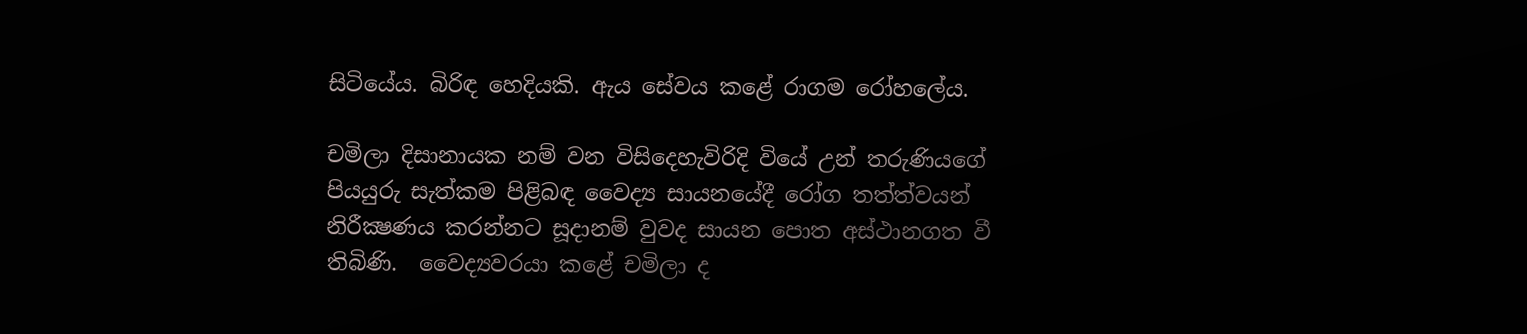සිටියේය. බිරිඳ හෙදියකි. ඇය සේවය කළේ රාගම රෝහලේය.

චමිලා දිසානායක නම් වන විසිදෙහැවිරිදි වියේ උන් තරුණියගේ පියයුරු සැත්කම පිළිබඳ වෛද්‍ය සායනයේදී රෝග තත්ත්වයන් නිරීක්‍ෂණය කරන්නට සූදානම් වුවද සායන පොත අස්‌ථානගත වී තිබිණි.  වෛද්‍යවරයා කළේ චමිලා ද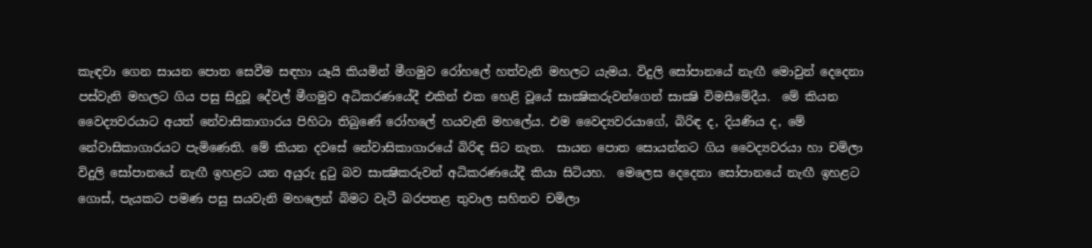කැඳවා ගෙන සායන පොත සෙවීම සඳහා යෑයි කියමින් මීගමුව රෝහලේ හත්වැනි මහලට යැමය. විදුලි සෝපානයේ නැඟී මොවුන් දෙදෙනා පස්‌වැනි මහලට ගිය පසු සිදුවූ දේවල් මීගමුව අධිකරණයේදී එකින් එක හෙළි වූයේ සාක්‍ෂිකරුවන්ගෙන් සාක්‍ෂි විමසීමේදීය.  මේ කියන වෛද්‍යවරයාට අයත් නේවාසිකාගාරය පිහිටා තිබුණේ රෝහලේ හයවැනි මහලේය. එම වෛද්‍යවරයාගේ, බිරිඳ ද, දියණිය ද, මේ නේවාසිකාගාරයට පැමිණෙති. මේ කියන දවසේ නේවාසිකාගාරයේ බිරිඳ සිට නැත.  සායන පොත සොයන්නට ගිය වෛද්‍යවරයා හා චමිලා විදුලි සෝපානයේ නැඟී ඉහළට යන අයුරු දුටු බව සාක්‍ෂිකරුවන් අධිකරණයේදී කියා සිටියහ.  මෙලෙස දෙදෙනා සෝපානයේ නැඟී ඉහළට ගොස්‌, පැයකට පමණ පසු සයවැනි මහලෙන් බිමට වැටී බරපතළ තුවාල සහිතව චමිලා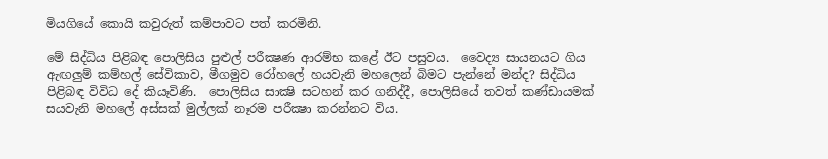මියගියේ කොයි කවුරුත් කම්පාවට පත් කරමිනි.

මේ සිද්ධිය පිළිබඳ පොලිසිය පුළුල් පරීක්‍ෂණ ආරම්භ කළේ ඊට පසුවය.  වෛද්‍ය සායනයට ගිය ඇඟලුම් කම්හල් සේවිකාව, මීගමුව රෝහලේ හයවැනි මහලෙන් බිමට පැන්නේ මන්ද? සිද්ධිය පිළිබඳ විවිධ දේ කියෑවිණි.  පොලිසිය සාක්‍ෂි සටහන් කර ගනිද්දී, පොලිසියේ තවත් කණ්‌ඩායමක්‌ සයවැනි මහලේ අස්‌සක්‌ මුල්ලක්‌ නෑරම පරීක්‍ෂා කරන්නට විය.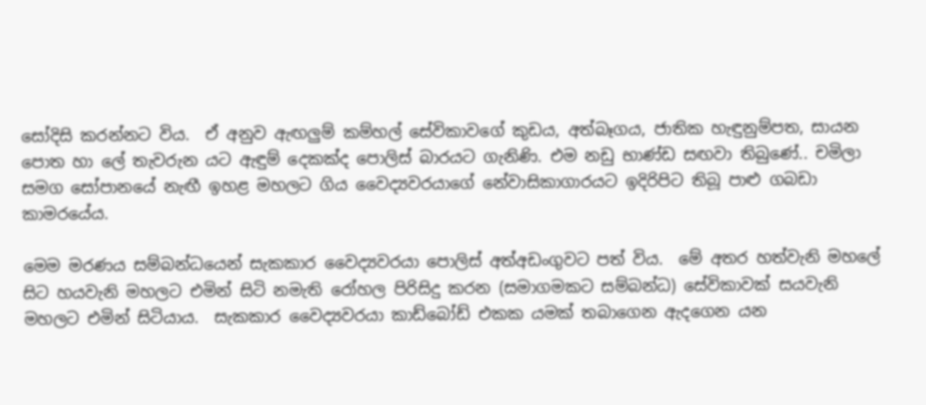සෝදිසි කරන්නට විය.  ඒ අනුව ඇඟලුම් කම්හල් සේවිකාවගේ කුඩය, අත්බෑගය, ජාතික හැඳුනුම්පත, සායන පොත හා ලේ තැවරුන යට ඇඳුම් දෙකක්‌ද පොලිස්‌ බාරයට ගැනිණි. එම නඩු භාණ්‌ඩ සඟවා තිබුණේ.. චමිලා සමග සෝපානයේ නැඟී ඉහළ මහලට ගිය වෛද්‍යවරයාගේ නේවාසිකාගාරයට ඉදිරිපිට තිබූ පාළු ගබඩා කාමරයේය.

මෙම මරණය සම්බන්ධයෙන් සැකකාර වෛද්‍යවරයා පොලිස්‌ අත්අඩංගුවට පත් විය.  මේ අතර හත්වැනි මහලේ සිට හයවැනි මහලට එමින් සිටි නමැති රෝහල පිරිසිදු කරන (සමාගමකට සම්බන්ධ) සේවිකාවක්‌ සයවැනි මහලට එමින් සිටියාය.  සැකකාර වෛද්‍යවරයා කාඩ්බෝඩ් එකක යමක්‌ තබාගෙන ඇදගෙන යන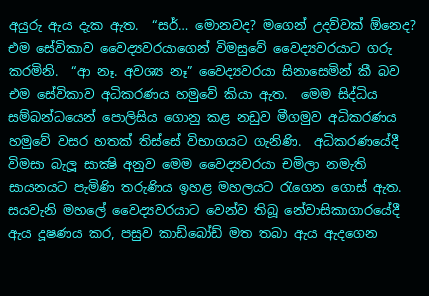අයුරු ඇය දැක ඇත.  “සර්… මොනවද? මගෙන් උදව්වක්‌ ඕනෙද? එම සේවිකාව වෛද්‍යවරයාගෙන් විමසුවේ වෛද්‍යවරයාට ගරු කරමිනි.  “ආ නෑ. අවශ්‍ය නෑ” වෛද්‍යවරයා සිනාසෙමින් කී බව එම සේවිකාව අධිකරණය හමුවේ කියා ඇත.  මෙම සිද්ධිය සම්බන්ධයෙන් පොලිසිය ගොනු කළ නඩුව මීගමුව අධිකරණය හමුවේ වසර හතක්‌ තිස්‌සේ විභාගයට ගැනිණි.  අධිකරණයේදී විමසා බැලූ සාක්‍ෂි අනුව මෙම වෛද්‍යවරයා චමිලා නමැති සායනයට පැමිණි තරුණිය ඉහළ මහලයට රැගෙන ගොස්‌ ඇත.  සයවැනි මහලේ වෛද්‍යවරයාට වෙන්ව තිබූ නේවාසිකාගාරයේදී ඇය දූෂණය කර, පසුව කාඩ්බෝඩ් මත තබා ඇය ඇදගෙන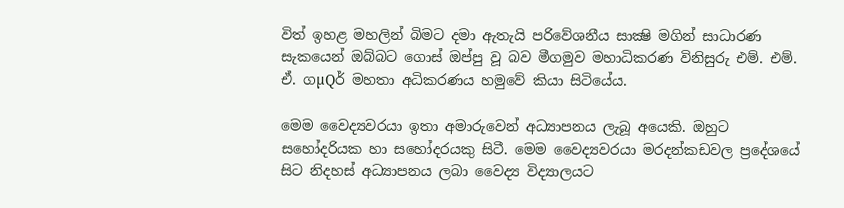විත් ඉහළ මහලින් බිමට දමා ඇතැයි පරිවේශනීය සාක්‍ෂි මගින් සාධාරණ සැකයෙන් ඔබ්බට ගොස්‌ ඔප්පු වූ බව මීගමුව මහාධිකරණ විනිසුරු එම්. එම්. ඒ. ගµQර් මහතා අධිකරණය හමුවේ කියා සිටියේය.

මෙම වෛද්‍යවරයා ඉතා අමාරුවෙන් අධ්‍යාපනය ලැබූ අයෙකි. ඔහුට සහෝදරියක හා සහෝදරයකු සිටී. මෙම වෛද්‍යවරයා මරදන්කඩවල ප්‍රදේශයේ සිට නිදහස්‌ අධ්‍යාපනය ලබා වෛද්‍ය විද්‍යාලයට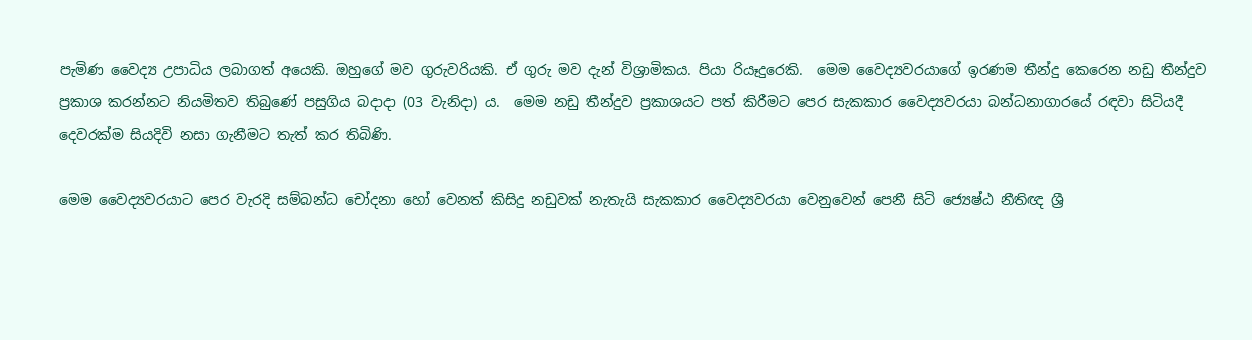පැමිණ වෛද්‍ය උපාධිය ලබාගත් අයෙකි. ඔහුගේ මව ගුරුවරියකි. ඒ ගුරු මව දැන් විශ්‍රාමිකය. පියා රියෑදුරෙකි.  මෙම වෛද්‍යවරයාගේ ඉරණම තීන්දු කෙරෙන නඩු තීන්දුව ප්‍රකාශ කරන්නට නියමිතව තිබුණේ පසුගිය බදාදා (03 වැනිදා) ය.  මෙම නඩු තීන්දුව ප්‍රකාශයට පත් කිරීමට පෙර සැකකාර වෛද්‍යවරයා බන්ධනාගාරයේ රඳවා සිටියදී දෙවරක්‌ම සියදිවි නසා ගැනීමට තැත් කර තිබිණි.

මෙම වෛද්‍යවරයාට පෙර වැරදි සම්බන්ධ චෝදනා හෝ වෙනත් කිසිදු නඩුවක්‌ නැතැයි සැකකාර වෛද්‍යවරයා වෙනුවෙන් පෙනී සිටි ජ්‍යෙෂ්ඨ නීතිඥ ශ්‍රී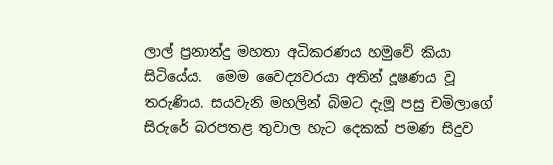ලාල් ප්‍රනාන්දු මහතා අධිකරණය හමුවේ කියා සිටියේය.  මෙම වෛද්‍යවරයා අතින් දූෂණය වූ තරුණිය. සයවැනි මහලින් බිමට දැමූ පසු චමිලාගේ සිරුරේ බරපතළ තුවාල හැට දෙකක්‌ පමණ සිදුව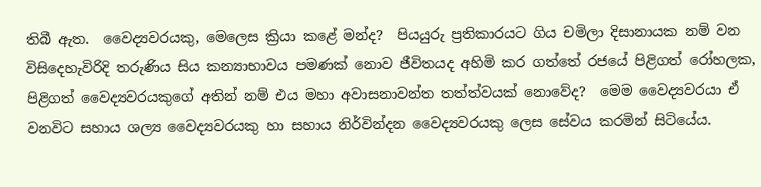තිබී ඇත.  වෛද්‍යවරයකු, මෙලෙස ක්‍රියා කළේ මන්ද?  පියයුරු ප්‍රතිකාරයට ගිය චමිලා දිසානායක නම් වන විසිදෙහැවිරිදි තරුණිය සිය කන්‍යාභාවය පමණක්‌ නොව ජීවිතයද අහිමි කර ගත්තේ රජයේ පිළිගත් රෝහලක, පිළිගත් වෛද්‍යවරයකුගේ අතින් නම් එය මහා අවාසනාවන්ත තත්ත්වයක්‌ නොවේද?  මෙම වෛද්‍යවරයා ඒ වනවිට සහාය ශල්‍ය වෛද්‍යවරයකු හා සහාය නිර්වින්දන වෛද්‍යවරයකු ලෙස සේවය කරමින් සිටියේය.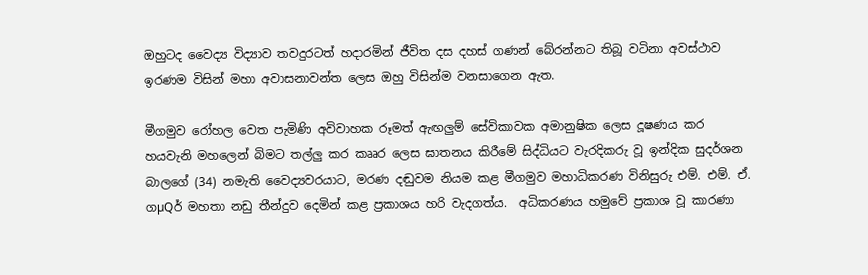ඔහුටද වෛද්‍ය විද්‍යාව තවදුරටත් හදාරමින් ජීවිත දස දහස්‌ ගණන් බේරන්නට තිබූ වටිනා අවස්‌ථාව ඉරණම විසින් මහා අවාසනාවන්ත ලෙස ඔහු විසින්ම වනසාගෙන ඇත.

මීගමුව රෝහල වෙත පැමිණි අවිවාහක රූමත් ඇඟලුම් සේවිකාවක අමානුෂික ලෙස දූෂණය කර හයවැනි මහලෙන් බිමට තල්ලු කර කෲර ලෙස ඝාතනය කිරීමේ සිද්ධියට වැරදිකරු වූ ඉන්දික සුදර්ශන බාලගේ (34) නමැති වෛද්‍යවරයාට, මරණ දඬුවම නියම කළ මීගමුව මහාධිකරණ විනිසුරු එම්. එම්. ඒ. ගµQර් මහතා නඩු තීන්දුව දෙමින් කළ ප්‍රකාශය හරි වැදගත්ය.  අධිකරණය හමුවේ ප්‍රකාශ වූ කාරණා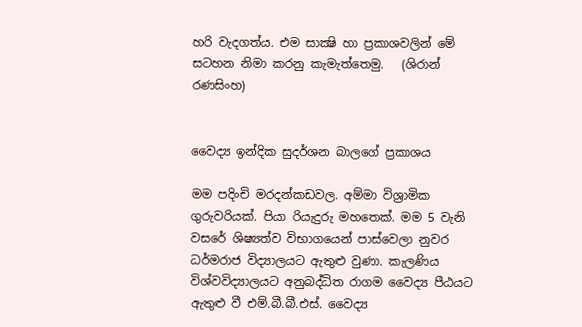හරි වැදගත්ය. එම සාක්‍ෂි හා ප්‍රකාශවලින් මේ සටහන නිමා කරනු කැමැත්තෙමු.   (ශිරාන් රණසිංහ)


වෛද්‍ය ඉන්දික සුදර්ශන බාලගේ ප්‍රකාශය

මම පදිංචි මරදන්කඩවල. අම්මා විශ්‍රාමික ගුරුවරියක්. පියා රියැදුරු මහතෙක්. මම 5 වැනි වසරේ ශිෂ්‍යත්ව විභාගයෙන් පාස්වෙලා නුවර ධර්මරාජ විද්‍යාලයට ඇතුළු වුණා. කැලණිය විශ්වවිද්‍යාලයට අනුබද්ධිත රාගම වෛද්‍ය පීඨයට ඇතුළු වී එම්.බී.බී.එස්. වෛද්‍ය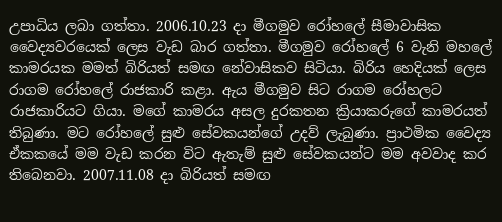උපාධිය ලබා ගත්තා. 2006.10.23 දා මීගමුව රෝහලේ සීමාවාසික වෛද්‍යවරයෙක් ලෙස වැඩ බාර ගත්තා. මීගමුව රෝහලේ 6 වැනි මහලේ කාමරයක මමත් බිරියත් සමඟ නේවාසිකව සිටියා. බිරිය හෙදියක් ලෙස රාගම රෝහලේ ‍රාජකාරි කළා. ඇය මීගමුව සිට රාගම රෝහලට රාජකාරියට ගියා. මගේ කාමරය අසල දුරකතන ක්‍රියාකරුගේ කාමරයත් තිබුණා. මට රෝහලේ සුළු සේවකයන්ගේ උදව් ලැබුණා. ප්‍රාථමික වෛද්‍ය ඒකකයේ මම වැඩ කරන විට ඇතැම් සුළු සේවකයන්ට මම අවවාද කර තිබෙනවා. 2007.11.08 දා බිරියත් සමඟ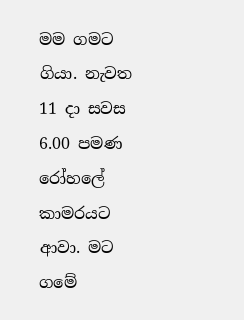මම ගමට ගියා. නැවත 11 දා සවස 6.00 පමණ රෝහලේ කාමරයට ආවා. මට ගමේ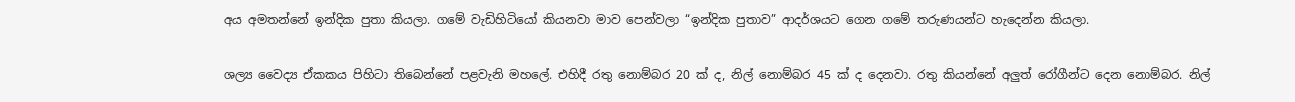අය අමතන්නේ ඉන්දික පුතා කියලා. ගමේ වැඩිහිටියෝ කියනවා මාව පෙන්වලා “ඉන්දික පුතාව” ආදර්ශයට ගෙන ගමේ තරුණයන්ට හැදෙන්න කියලා.

ශල්‍ය වෛද්‍ය ඒකකය පිහිටා තිබෙන්නේ පළවැනි මහලේ. එහිදී රතු නොම්බර 20 ක් ද, නිල් නොම්බර 45 ක් ද දෙනවා. රතු කියන්නේ අලුත් රෝගීන්ට දෙන නොම්බර. නිල්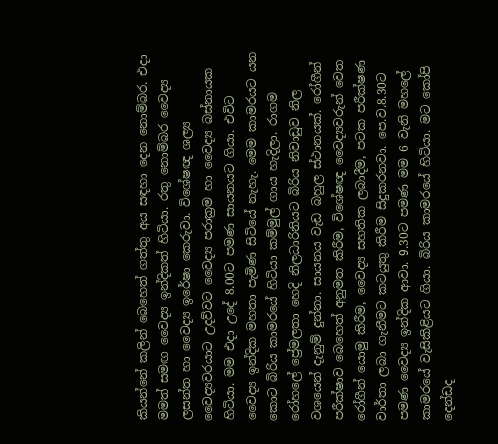කියන්නේ කලින් බෙහෙත් ගත්තු අය සඳහා දෙන නොම්බර. එදා මමත් සමඟ වෛද්‍ය ඉන්දිකත් හිටියා. රතු නොම්බර වෛද්‍ය ලසන්ත හා වෛද්‍ය ඉරේෂා කෙරුවා. විශේෂඥ ශල්‍ය වෛද්‍යවරයාට උදව්වට වෛද්‍ය පරාක්‍රම හා වෛද්‍ය බස්නායක හිටියා. මම එදා උදේ 8.00ට පමණ සායනයට ගියා. එවිට වෛද්‍ය ඉන්දික මහතා පැමිණ සිටියේ නැහැ. මෙම කාමරයට යන කොට බිරිය කාමරයේ හිටියා කම්මුල් ගාය හැදිලා. රාගම රෝහලේ ප්‍රේමලතා හෙදි නිලධාරිනියට බිරිය නිවාඩුව නිල වශයෙන් දැනුම් දුන්නා. සායනය වැඩ බහුල ස්ථානයක්. රෝගීන් පරීක්ෂාව බෙහෙත් අනුමත කිරීම, විශේෂඥ වෛද්‍යවරුන් වෙත රෝගීන් යොමු කිරීම, වෛද්‍ය සහතික ලබාදීම, පටක පරීක්ෂණ වාර්තා ලබා ගැනීමට කටයුතු කිරීම සිදුකරනවා. පෙ.ව.8.30ට පමණ වෛද්‍ය ඉන්දික ආවා. 9.30ට පමණ මම 6 වැනි මහලේ කාමරයේ වැසිකිළියට ගියා. බිරිය කාමරයේ හිටියා. මට කෝපි දෙන්ඩද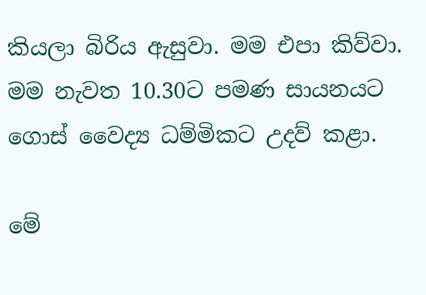කියලා බිරිය ඇසුවා. මම එපා කිව්වා. මම නැවත 10.30ට පමණ සායනයට ගොස් වෛද්‍ය ධම්මිකට උදව් කළා.

මේ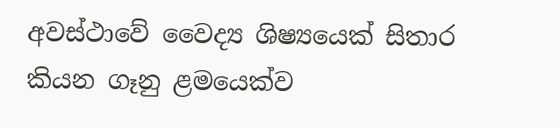අවස්ථාවේ වෛද්‍ය ශිෂ්‍යයෙක් සිතාර කියන ගෑනු ළමයෙක්ව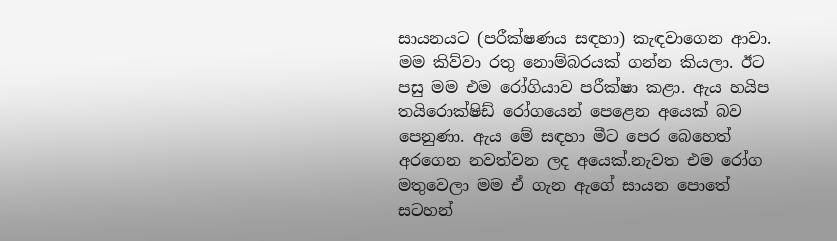සායනයට (පරීක්ෂණය සඳහා) කැඳවාගෙන ආවා. මම කිව්වා රතු නොම්බරයක් ගන්න කියලා. ඊට පසු මම එම රෝගියාව පරීක්ෂා කළා. ඇය හයිප තයිරොක්ෂිඩ් රෝගයෙන් පෙළෙන අයෙක් බව පෙනුණා. ඇය මේ සඳහා මීට පෙර බෙහෙත් අරගෙන නවත්වන ලද අයෙක්.නැවත එම රෝග මතුවෙලා මම ඒ ගැන ඇගේ සායන පොතේ සටහන්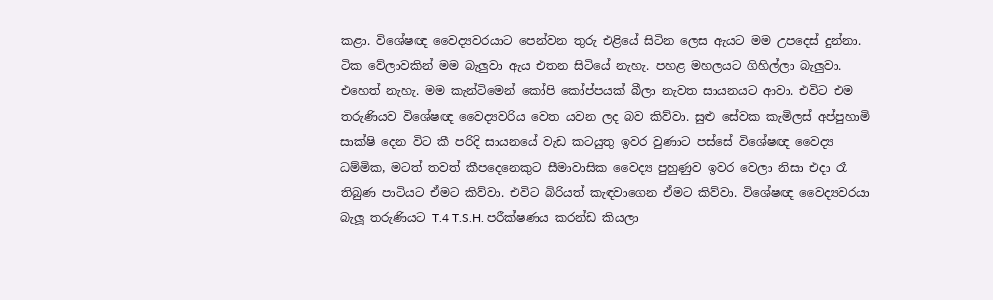කළා. විශේෂඥ වෛද්‍යවරයාට පෙන්වන තුරු එළියේ සිටින ලෙස ඇයට මම උපදෙස් දුන්නා. ටික වේලාවකින් මම බැලුවා ඇය එතන සිටියේ නැහැ. පහළ මහලයට ගිහිල්ලා බැලුවා. එහෙත් නැහැ. මම කැන්ටිමෙන් කෝපි කෝප්පයක් බීලා නැවත සායනයට ආවා. එවිට එම තරුණියව විශේෂඥ වෛද්‍යවරිය වෙත යවන ලද බව කිව්වා. සුළු සේවක කැමිලස් අප්පුහාමි සාක්ෂි දෙන විට කී පරිදි සායනයේ වැඩ කටයුතු ඉවර වුණාට පස්සේ විශේෂඥ වෛද්‍ය ධම්මික, මටත් තවත් කීපදෙනෙකුට සීමාවාසික වෛද්‍ය පුහුණුව ඉවර වෙලා නිසා එදා රෑ තිබුණ පාටියට ඒමට කිව්වා. එවිට බිරියත් කැඳවාගෙන ඒමට කිව්වා. විශේෂඥ වෛද්‍යවරයා බැලූ තරුණියට T.4 T.S.H. පරීක්ෂණය කරන්ඩ කියලා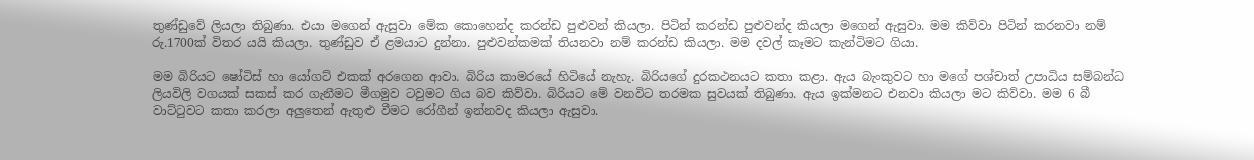තුණ්ඩුවේ ලියලා තිබුණා. එයා මගෙන් ඇසුවා මේක කොහෙන්ද කරන්ඩ පුළුවන් කියලා. පිටින් කරන්ඩ පුළුවන්ද කියලා මගෙන් ඇසුවා. මම කිව්වා පිටින් කරනවා නම් රු.1700ක් විතර යයි කියලා. තුණ්ඩුව ඒ ළමයාට දුන්නා. පුළුවන්කමක් තියනවා නම් කරන්ඩ කියලා. මම දවල් කෑමට කැන්ටිමට ගියා.

මම බිරියට ෂෝටිස් හා යෝගට් එකක් අරගෙන ආවා. බිරිය කාමරයේ හිටියේ නැහැ. බිරියගේ දුරකථනයට කතා කළා. ඇය බැංකුවට හා මගේ පශ්චාත් උපාධිය සම්බන්ධ ලියවිලි වගයක් සකස් කර ගැනීමට මීගමුව ටවුමට ගිය බව කිව්වා. බිරියට මේ වනවිට තරමක සුවයක් තිබුණා. ඇය ඉක්මනට එනවා කියලා මට කිව්වා. මම 6 බී වාට්ටුවට කතා කරලා අලුතෙන් ඇතුළු වීමට රෝගීන් ඉන්නවද කියලා ඇසුවා.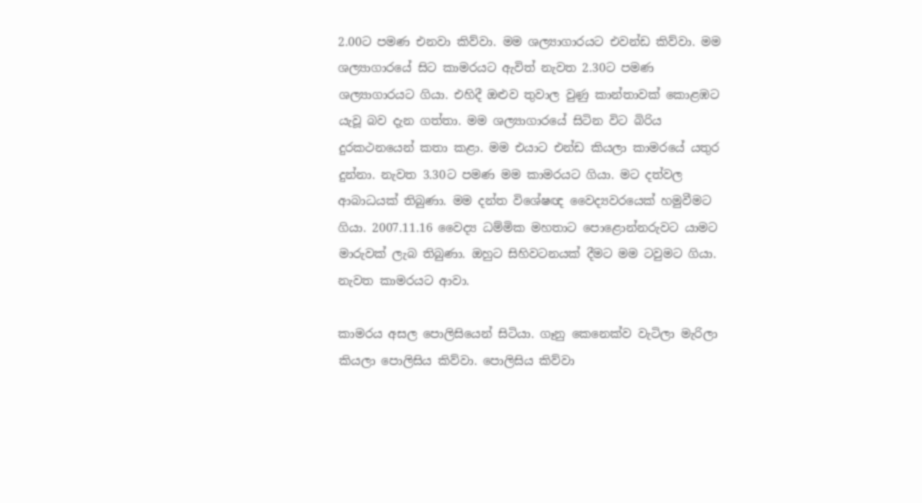2.00ට පමණ එනවා කිව්වා. මම ශල්‍යාගාරයට එවන්ඩ කිව්වා. මම ශල්‍යාගාරයේ සිට කාමරයට ඇවිත් නැවත 2.30ට පමණ ශල්‍යාගාරයට ගියා. එහිදී ඔළුව තුවාල වුණු කාන්තාවක් කොළඹට යැවූ බව දැන ගත්තා. මම ශල්‍යාගාරයේ සිටින විට බිරිය දුරකථනයෙන් කතා කළා. මම එයාට එන්ඩ කියලා කාමරයේ යතුර දුන්නා. නැවත 3.30ට පමණ මම කාමරයට ගියා. මට දත්වල ආබාධයක් තිබුණා. මම දන්ත විශේෂඥ වෛද්‍යවරයෙක් හමුවීමට ගියා. 2007.11.16 වෛද්‍ය ධම්මික මහතාට පොළොන්නරුවට යාමට මාරුවක් ලැබ තිබුණා. ඔහුට සිහිවටනයක් දීමට මම ටවුමට ගියා. නැවත කාමරයට ආවා.

කාමරය අසල පොලිසියෙන් සිටියා. ගෑනු කෙනෙක්ව වැටිලා මැරිලා කියලා පොලිසිය කිව්වා. පොලිසිය කිව්වා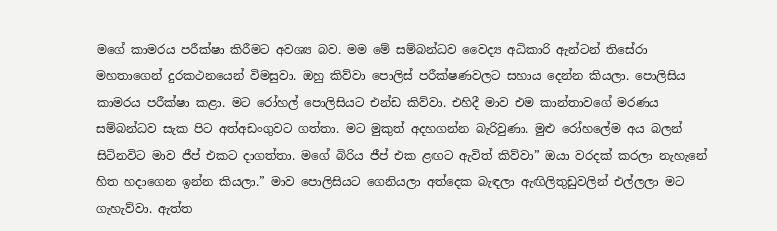මගේ කාමරය පරීක්ෂා කිරීමට අවශ්‍ය බව. මම මේ සම්බන්ධව වෛද්‍ය අධිකාරි ඇන්ටන් තිසේරා මහතාගෙන් දුරකථනයෙන් විමසුවා. ඔහු කිව්වා පොලිස් පරීක්ෂණවලට සහාය දෙන්න කියලා. පොලිසිය කාමරය පරීක්ෂා කළා. මට රෝහල් පොලිසියට එන්ඩ කිව්වා. එහිදී මාව එම කාන්තාවගේ මරණය සම්බන්ධව සැක පිට අත්අඩංගුවට ගත්තා. මට මුකුත් අදහගන්න බැරිවුණා. මුළු රෝහලේම අය බලන් සිටිනවිට මාව ජීප් එකට දාගත්තා. මගේ බිරිය ජීප් එක ළඟට ඇවිත් කිව්වා” ඔයා වරදක් කරලා නැහැනේ හිත හදාගෙන ඉන්න කියලා.” මාව පොලිසියට ගෙනියලා අත්දෙක බැඳලා ඇඟිලිතුඩුවලින් එල්ලලා මට ගැහැව්වා. ඇත්ත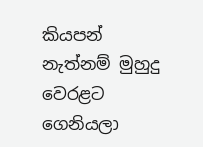කියපන් නැත්නම් මුහුදු වෙරළට ගෙනියලා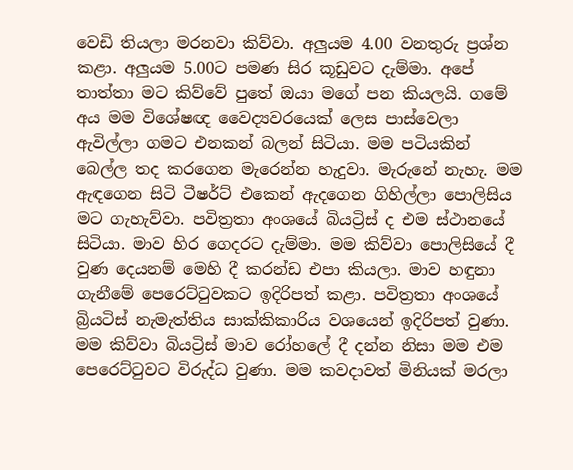වෙඩි තියලා මරනවා කිව්වා. අලුයම 4.00 වනතුරු ප්‍රශ්න කළා. අලුයම 5.00ට පමණ සිර කූඩුවට දැම්මා. අපේ තාත්තා මට කිව්වේ පුතේ ඔයා මගේ පන කියලයි. ගමේ අය මම විශේෂඥ වෛද්‍යවරයෙක් ලෙස පාස්වෙලා ඇවිල්ලා ගමට එනකන් බලන් සිටියා. මම පටියකින් බෙල්ල තද කරගෙන මැරෙන්න හැදුවා. මැරුනේ නැහැ. මම ඇඳගෙන සිටි ටීෂර්ට් එකෙන් ඇදගෙන ගිහිල්ලා පොලිසිය මට ගැහැව්වා. පවිත්‍රතා අංශයේ බියට්‍රිස් ද එම ස්ථානයේ සිටියා. මාව හිර ගෙදරට දැම්මා. මම කිව්වා පොලිසියේ දී වුණ දෙයනම් මෙහි දී කරන්ඩ එපා කියලා. මාව හඳුනා ගැනීමේ පෙරෙට්ටුවකට ඉදිරිපත් කළා. පවිත්‍රතා අංශයේ බ්‍රියටිස් නැමැත්තිය සාක්කිකාරිය වශයෙන් ඉදිරිපත් වුණා. මම කිව්වා බියට්‍රිස් මාව රෝහලේ දී දන්න නිසා මම එම පෙරෙට්ටුවට විරුද්ධ වුණා. මම කවදාවත් මිනියක් මරලා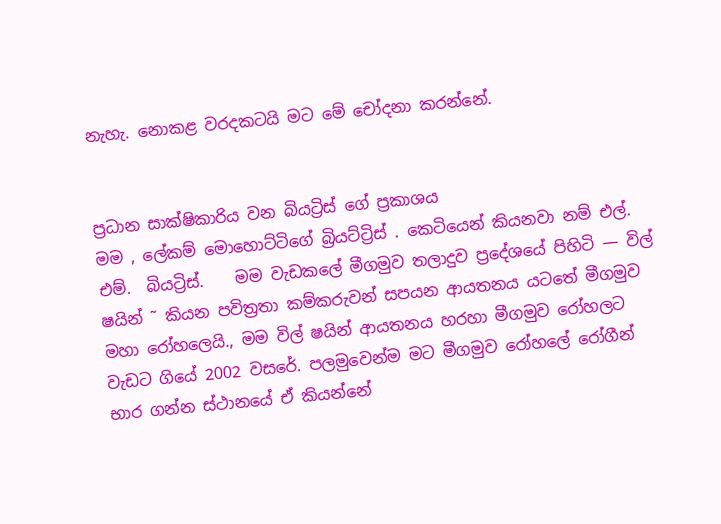නැහැ. නොකළ වරදකටයි මට මේ චෝදනා කරන්නේ.


ප්‍රධාන සාක්ෂිකාරිය වන බියට්‍රිස් ගේ ප්‍රකාශය
මම , ලේකම් මොහොට්ටිගේ බ්‍රියට්ට්‍රිස් . කෙටියෙන් කියනවා නම් එල්. එම්.  බියට්‍රිස්.    මම වැඩකලේ මීගමුව තලාදුව ප්‍රදේශයේ පිහිටි — විල් ෂයින් ˜ කියන පවිත්‍රතා කම්කරුවන් සපයන ආයතනය යටතේ මීගමුව මහා රෝහලෙයි., මම විල් ෂයින් ආයතනය හරහා මීගමුව රෝහලට වැඩට ගියේ 2002 වසරේ. පලමුවෙන්ම මට මීගමුව රෝහලේ රෝගීන් භාර ගන්න ස්ථානයේ ඒ කියන්නේ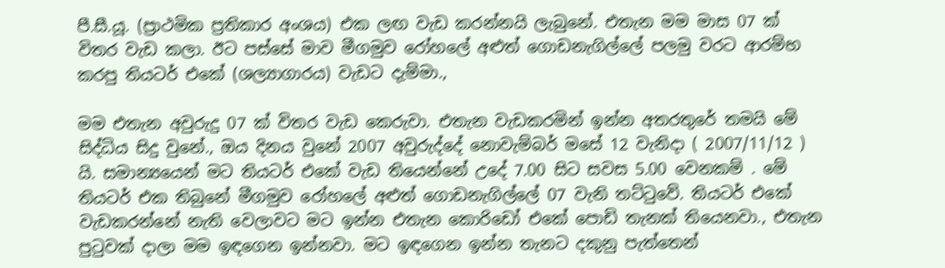පී.සී.යූ. (ප්‍රාථමික ප්‍රතිකාර අංශය) එක ලඟ වැඩ කරන්නයි ලැබුනේ. එතැන මම මාස 07 ක් විතර වැඩ කලා. ඊට පස්සේ මාව මීගමුව රෝහලේ අළුත් ගොඩනැගිල්ලේ පලමු වරට ආරම්භ කරපු තියටර් එකේ (ශල්‍යාගාරය) වැඩට දැම්මා.,

මම එතැන අවුරුදු 07 ක් විතර වැඩ කෙරුවා. එතැන වැඩකරමින් ඉන්න අතරතුරේ තමයි මේ සිද්ධිය සිදු වුනේ., ඔය දිනය වුනේ 2007 අවුරුද්දේ නොවැම්බර් මසේ 12 වැනිදා ( 2007/11/12 ) යි. සමාන්‍යයෙන් මට තියටර් එකේ වැඩ තියෙන්නේ උදේ 7.00 සිට සවස 5.00 වෙනකම් . මේ තියටර් එක තිබුනේ මීගමුව රෝහලේ අළුත් ගොඩනැගිල්ලේ 07 වැනි තට්ටුවේ. තියටර් එකේ වැඩකරන්නේ නැති වෙලාවට මට ඉන්න එතැන කොරිඩෝ එකේ පොඩි තැනක් තියෙනවා., එතැන පුටුවක් දාලා මම ඉඳගෙන ඉන්නවා. මට ඉඳගෙන ඉන්න තැනට දකුනු පැත්තෙන්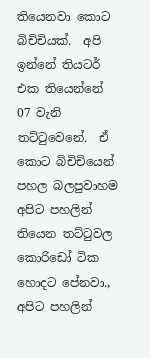තියෙනවා කොට බිචිචියක්.  අපි ඉන්නේ තියටර් එක තියෙන්නේ 07 වැනි තට්ටුවෙනේ.  ඒ කොට බිචිචියෙන් පහල බලපුවාහම අපිට පහලින් තියෙන තට්ටුවල කොරිඩෝ ටික හොදට පේනවා., අපිට පහලින්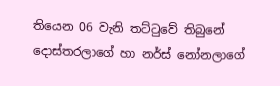තියෙන 06 වැනි තට්ටුවේ තිබුනේ දොස්තරලාගේ හා නර්ස් නෝනලාගේ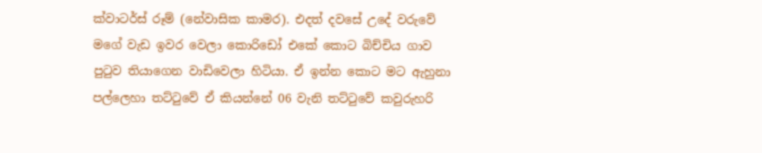ක්වාටර්ස් රූම් (නේවාසික කාමර). එදත් දවසේ උදේ වරුවේ මගේ වැඩ ඉවර වෙලා කොරිඩෝ එකේ කොට බිච්චිය ගාව පුටුව තියාගෙන වාඩිවෙලා හිටියා. ඒ ඉන්න කොට මට ඇහුනා පල්ලෙහා තට්ටුවේ ඒ කියන්නේ 06 වැනි තට්ටුවේ කවුරුහරි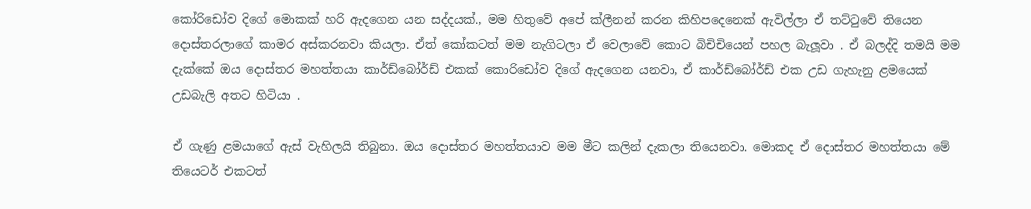කෝරිඩෝව දිගේ මොකක් හරි ඇදගෙන යන සද්දයක්., මම හිතුවේ අපේ ක්ලීනන් කරන කිහිපදෙනෙක් ඇවිල්ලා ඒ තට්ටුවේ තියෙන දොස්තරලාගේ කාමර අස්කරනවා කියලා. ඒත් කෝකටත් මම නැගිටලා ඒ වෙලාවේ කොට බිචිචියෙන් පහල බැලූවා . ඒ බලද්දි තමයි මම දැක්කේ ඔය දොස්තර මහත්තයා කාර්ඩ්බෝර්ඩ් එකක් කොරිඩෝව දිගේ ඇදගෙන යනවා, ඒ කාර්ඩ්බෝර්ඩ් එක උඩ ගැහැනු ළමයෙක් උඩබැලි අතට හිටියා .

ඒ ගැණු ළමයාගේ ඇස් වැහිලයි තිබුනා. ඔය දොස්තර මහත්තයාව මම මීට කලින් දැකලා තියෙනවා. මොකද ඒ දොස්තර මහත්තයා මේ තියෙටර් එකටත්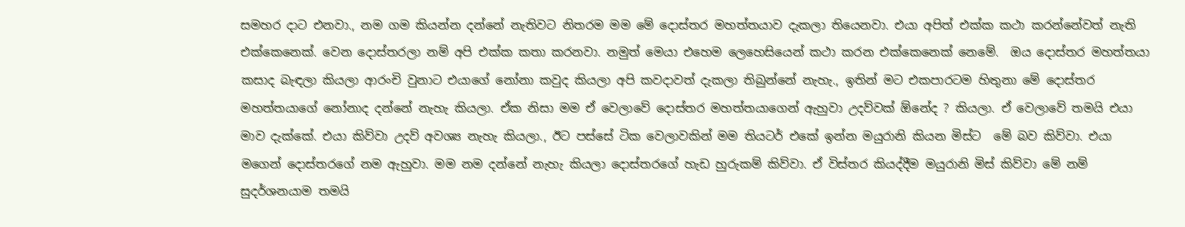සමහර දාට එනවා., නම ගම කියන්න දන්නේ නැතිවට නිතරම මම මේ දොස්තර මහත්තයාව දැකලා තියෙනවා. එයා අපිත් එක්ක කථා කරන්නේවත් නැති එක්කෙනෙක්. වෙන දොස්තරලා නම් අපි එක්ක කතා කරනවා. නමුත් මෙයා එහෙම ලෙහෙසියෙන් කථා කරන එක්කෙනෙක් නෙමේ.  ඔය දොස්තර මහත්තයා කසාද බැඳලා කියලා ආරංචි වුනාට එයාගේ නෝනා කවුද කියලා අපි කවදාවත් දැකලා තිබුන්නේ නැහැ., ඉතින් මට එකපාරටම හිතුනා මේ දොස්තර මහත්තයාගේ නෝනාද දන්නේ නැහැ කියලා. ඒක නිසා මම ඒ වෙලාවේ දොස්තර මහත්තයාගෙන් ඇහුවා උදව්වක් ඕනේද ? කියලා. ඒ වෙලාවේ තමයි එයා මාව දැක්කේ. එයා කිව්වා උදව් අවශ්‍ය නැහැ කියලා., ඊට පස්සේ ටික වෙලාවකින් මම තියටර් එකේ ඉන්න මයුරානි කියන මිස්ට  මේ බව කිව්වා. එයා මගෙන් දොස්තරගේ නම ඇහුවා. මම නම දන්නේ නැහැ කියලා දොස්තරගේ හැඩ හුරුකම් කිව්වා. ඒ විස්තර කියද්දීම මයුරානි මිස් කිව්වා මේ නම් සුදර්ශනයාම තමයි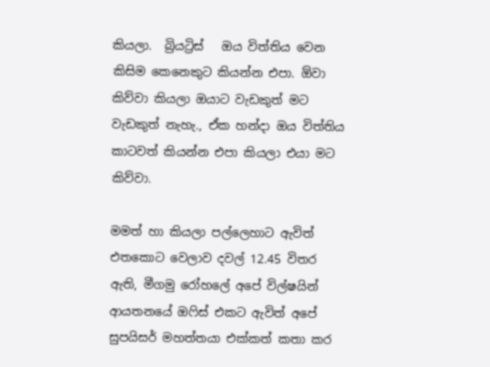කියලා.  බ්‍රියට්‍රිස්   ඔය විත්තිය වෙන කිසිම කෙනෙකුට කියන්න එපා. ඕවා කිව්වා කියලා ඔයාට වැඩකුත් මට වැඩකුත් නැහැ., ඒක හන්දා ඔය විත්තිය කාටවත් කියන්න එපා කියලා එයා මට කිව්වා.

මමත් හා කියලා පල්ලෙහාට ඇවිත් එතකොට වෙලාව දවල් 12.45 විතර ඇති, මීගමු රෝහලේ අපේ විල්ෂයින් ආයතනයේ ඔෆිස් එකට ඇවිත් අපේ සුපයිසර් මහත්තයා එක්කත් කතා කර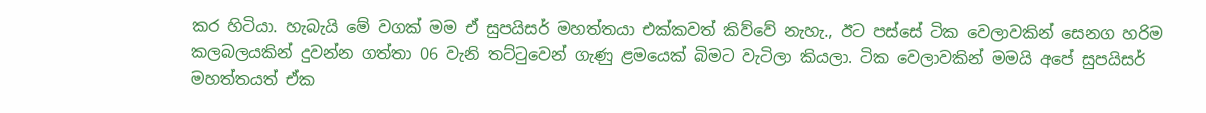කර හිටියා. හැබැයි මේ වගක් මම ඒ සුපයිසර් මහත්තයා එක්කවත් කිව්වේ නැහැ., ඊට පස්සේ ටික වෙලාවකින් සෙනග හරිම කලබලයකින් දුවන්න ගත්තා 06 වැනි තට්ටුවෙන් ගැණු ළමයෙක් බිමට වැටිලා කියලා. ටික වෙලාවකින් මමයි අපේ සුපයිසර් මහත්තයත් ඒක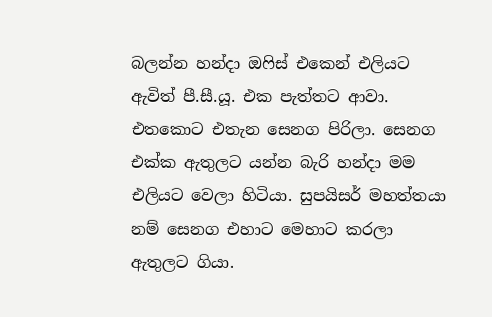බලන්න හන්දා ඔෆිස් එකෙන් එලියට ඇවිත් පී.සී.යූ. එක පැත්තට ආවා. එතකොට එතැන සෙනග පිරිලා. සෙනග එක්ක ඇතුලට යන්න බැරි හන්දා මම එලියට වෙලා හිටියා. සුපයිසර් මහත්තයා නම් සෙනග එහාට මෙහාට කරලා ඇතුලට ගියා.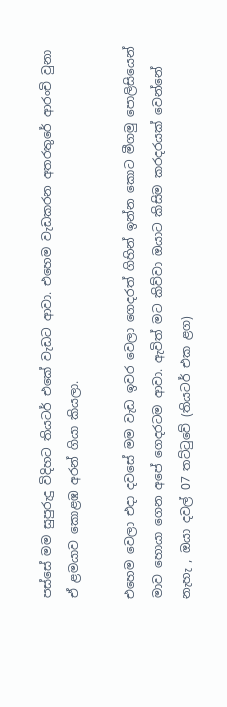පස්සේ මම සුපුරුදු විදිහට තියටර් එකේ වැඩට ආවා. එහෙම වැඩකරන අතරතුරේ ආරංචි වුනා ඒ ළමයාව කොළඹ අරන් ගියා කියලා.

එහෙම වෙලා එදා දවසේ මම වැඩ ඉවර වෙලා ගෙදරත් ගිහින් ඉන්න කොට මීගමු පොලිසියෙන් මාව හොයා ගෙන අපේ ගෙදරටම ආවා. ඇවිත් මට කිව්වා ඔයාට කිසිම කරදරයක් වෙන්නේ නැහැ , ඔයා දවල් 07 තට්ටුවේ (තියටර් එක ළග)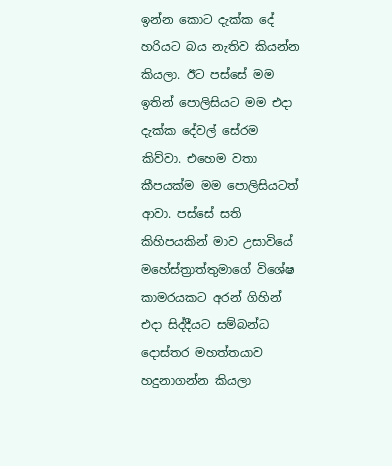ඉන්න කොට දැක්ක දේ හරියට බය නැතිව කියන්න කියලා. ඊට පස්සේ මම ඉතින් පොලිසියට මම එදා දැක්ක දේවල් සේරම කිව්වා. එහෙම වතා කීපයක්ම මම පොලිසියටත් ආවා. පස්සේ සති කිහිපයකින් මාව උසාවියේ මහේස්ත්‍රාත්තුමාගේ විශේෂ කාමරයකට අරන් ගිහින් එදා සිද්දීයට සම්බන්ධ දොස්තර මහත්තයාව හදුනාගන්න කියලා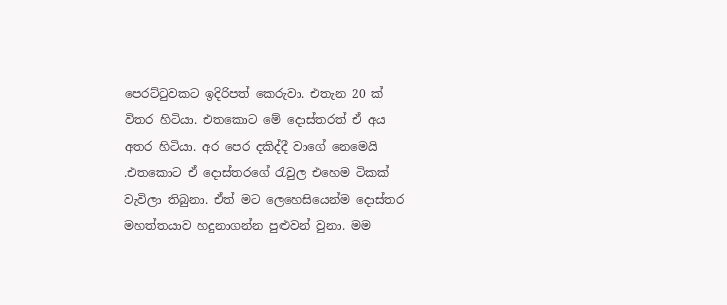පෙරට්ටුවකට ඉදිරිපත් කෙරුවා. එතැන 20 ක් විතර හිටියා. එතකොට මේ දොස්තරත් ඒ අය අතර හිටියා. අර පෙර දකිද්දී වාගේ නෙමෙයි .එතකොට ඒ දොස්තරගේ රැවුල එහෙම ටිකක් වැවිලා තිබුනා. ඒත් මට ලෙහෙසියෙන්ම දොස්තර මහත්තයාව හදුනාගන්න පුළුවන් වුනා. මම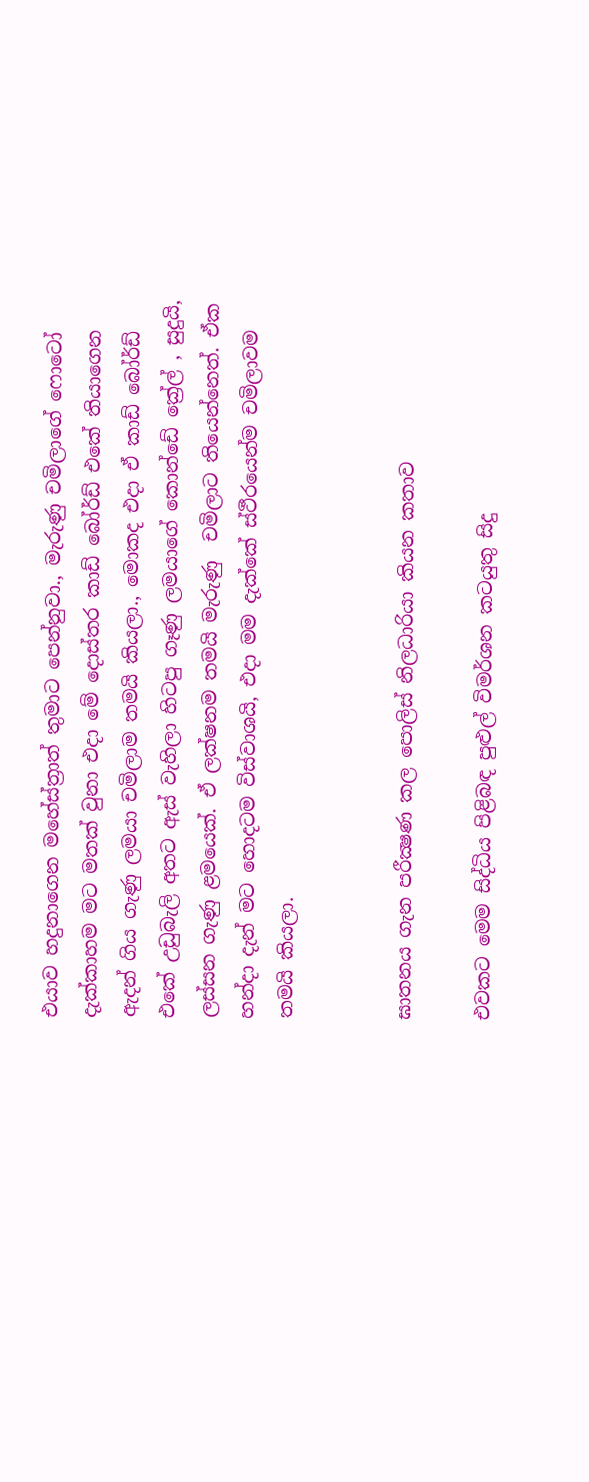එයාව හදුනාගෙන මහේස්ත්‍රාත් තුමාට පෙන්නුවා., මැරුණු චමිලාගේ ෆොටෝ දැක්කාහම මට මතක් වුනා එදා මේ දොස්තර කාඩ් බෝර්ඩ් එකේ තියාගෙන ඇදන් ගිය ගැණු ලමයා චමිලාම තමයි කියලා., මොකද එදා ඒ කාඩ් බෝර්ඩ් එකේ උඩුබැලි අතට ඇස් වැහිලා හිටපු ගෑණු ලමයාගේ කොන්ඩේ ක්‍රේල් , සුදුයි, ලස්සන ගැණු ළමයෙක්. ඒ ලක්ෂනම තමයි මැරුණු  චමිලාට තියෙන්නෙත්. ඒක හන්දා දැන් මට හොදටම විස්වාශයි, එදා මම දැක්කේ ස්ථීරයෙන්ම චමිලාවම තමයි කියලා.


ඝාතනය ගැන පරීක්‍ෂණ කල පොලිස්‌ නිලධාරියා කියන කතාව

එවකට මෙම සිද්ධිය පිළිබඳ පුළුල් විමර්ශන කටයුතු සිදු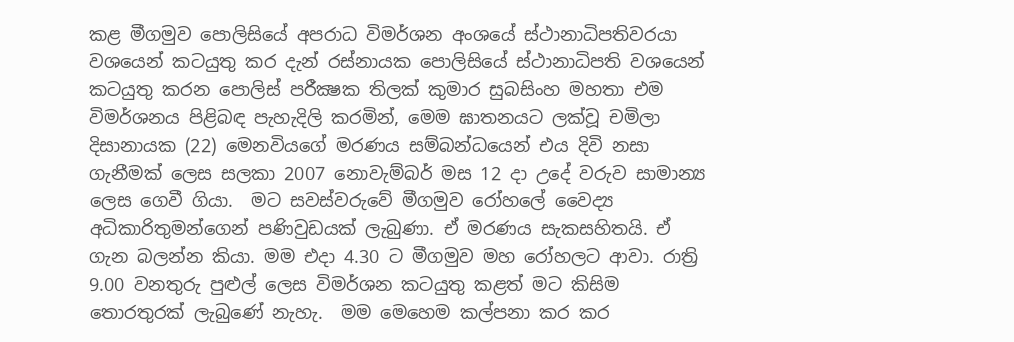කළ මීගමුව පොලිසියේ අපරාධ විමර්ශන අංශයේ ස්‌ථානාධිපතිවරයා වශයෙන් කටයුතු කර දැන් රස්‌නායක පොලිසියේ ස්‌ථානාධිපති වශයෙන් කටයුතු කරන පොලිස්‌ පරීක්‍ෂක තිලක්‌ කුමාර සුබසිංහ මහතා එම විමර්ශනය පිළිබඳ පැහැදිලි කරමින්, මෙම ඝාතනයට ලක්‌වූ චමිලා දිසානායක (22) මෙනවියගේ මරණය සම්බන්ධයෙන් එය දිවි නසා ගැනීමක්‌ ලෙස සලකා 2007 නොවැම්බර් මස 12 දා උදේ වරුව සාමාන්‍ය ලෙස ගෙවී ගියා.  මට සවස්‌වරුවේ මීගමුව රෝහලේ වෛද්‍ය අධිකාරිතුමන්ගෙන් පණිවුඩයක්‌ ලැබුණා. ඒ මරණය සැකසහිතයි. ඒ ගැන බලන්න කියා. මම එදා 4.30 ට මීගමුව මහ රෝහලට ආවා. රාත්‍රි 9.00 වනතුරු පුළුල් ලෙස විමර්ශන කටයුතු කළත් මට කිසිම තොරතුරක්‌ ලැබුණේ නැහැ.  මම මෙහෙම කල්පනා කර කර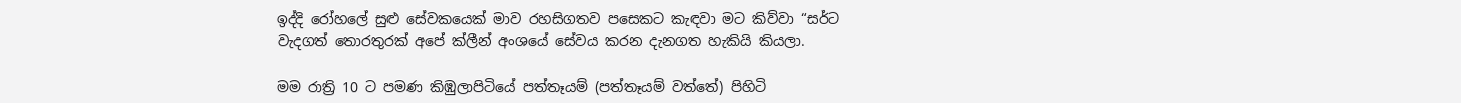ඉද්දි රෝහලේ සුළු සේවකයෙක්‌ මාව රහසිගතව පසෙකට කැඳවා මට කිව්වා “සර්ට වැදගත් තොරතුරක්‌ අපේ ක්‌ලීන් අංශයේ සේවය කරන දැනගත හැකියි කියලා.

මම රාත්‍රි 10 ට පමණ කිඹුලාපිටියේ පත්තෑයම් (පත්තෑයම් වත්තේ) පිහිටි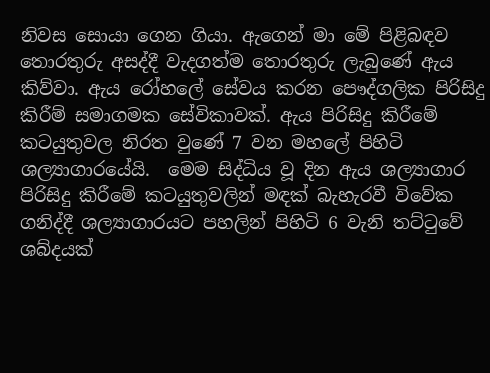නිවස සොයා ගෙන ගියා. ඇගෙන් මා මේ පිළිබඳව තොරතුරු අසද්දී වැදගත්ම තොරතුරු ලැබුණේ ඇය කිව්වා. ඇය රෝහලේ සේවය කරන පෞද්ගලික පිරිසිදු කිරීම් සමාගමක සේවිකාවක්‌. ඇය පිරිසිදු කිරීමේ කටයුතුවල නිරත වුණේ 7 වන මහලේ පිහිටි ශල්‍යාගාරයේයි.  මෙම සිද්ධිය වූ දින ඇය ශල්‍යාගාර පිරිසිදු කිරීමේ කටයුතුවලින් මඳක්‌ බැහැරවී විවේක ගනිද්දී ශල්‍යාගාරයට පහලින් පිහිටි 6 වැනි තට්‌ටුවේ ශබ්දයක්‌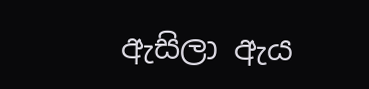ඇසිලා ඇය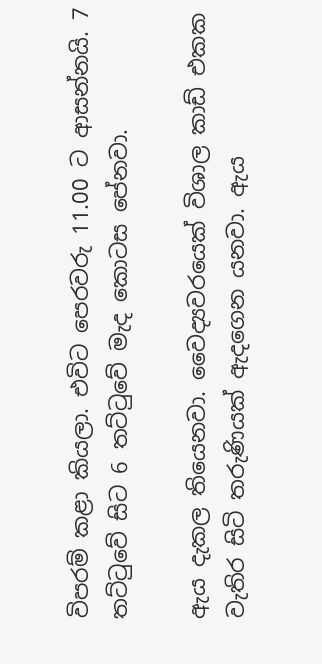විපරම් කළා කියලා. එවිට පෙරවරු 11.00 ට ආසන්නයි. 7 තට්‌ටුවේ සිට 6 තට්‌ටුවේ මැද කොටස පේනවා.

ඇය දැකල තියෙනවා. වෛද්‍යවරයෙක්‌ විශාල කාඩ් එකක වැතිර සිටි තරුණියක්‌ ඇදගෙන යනවා. ඇය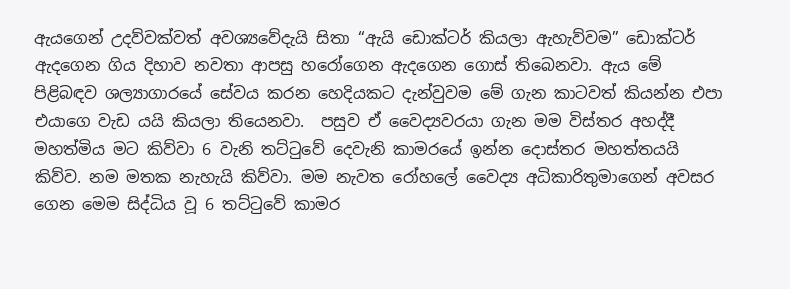ඇයගෙන් උදව්වක්‌වත් අවශ්‍යවේදැයි සිතා “ඇයි ඩොක්‌ටර් කියලා ඇහැව්වම” ඩොක්‌ටර් ඇදගෙන ගිය දිහාව නවතා ආපසු හරෝගෙන ඇදගෙන ගොස්‌ තිබෙනවා. ඇය මේ පිළිබඳව ශල්‍යාගාරයේ සේවය කරන හෙදියකට දැන්වුවම මේ ගැන කාටවත් කියන්න එපා එයාගෙ වැඩ යයි කියලා තියෙනවා.  පසුව ඒ වෛද්‍යවරයා ගැන මම විස්‌තර අහද්දී මහත්මිය මට කිව්වා 6 වැනි තට්‌ටුවේ දෙවැනි කාමරයේ ඉන්න දොස්‌තර මහත්තයයි කිව්ව. නම මතක නැහැයි කිව්වා. මම නැවත රෝහලේ වෛද්‍ය අධිකාරිතුමාගෙන් අවසර ගෙන මෙම සිද්ධිය වූ 6 තට්‌ටුවේ කාමර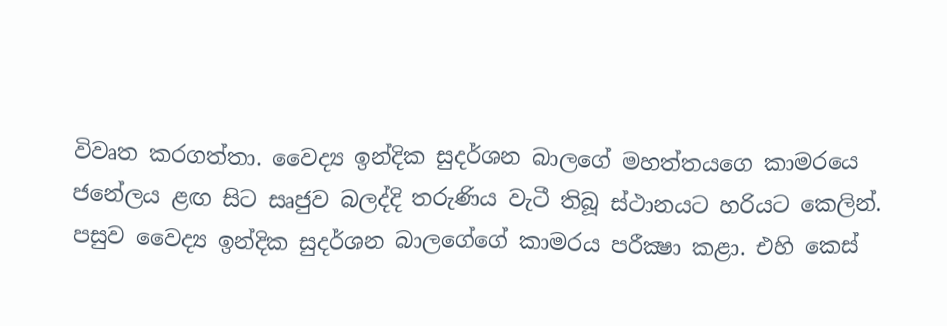විවෘත කරගත්තා. වෛද්‍ය ඉන්දික සුදර්ශන බාලගේ මහත්තයගෙ කාමරයෙ ජනේලය ළඟ සිට සෘජුව බලද්දි තරුණිය වැටී තිබූ ස්‌ථානයට හරියට කෙලින්. පසුව වෛද්‍ය ඉන්දික සුදර්ශන බාලගේගේ කාමරය පරීක්‍ෂා කළා. එහි කෙස්‌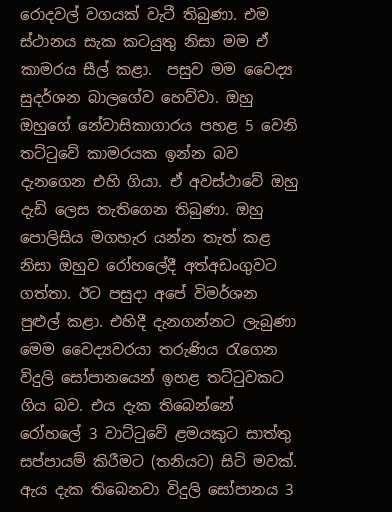රොදවල් වගයක්‌ වැටී තිබුණා. එම ස්‌ථානය සැක කටයුතු නිසා මම ඒ කාමරය සීල් කළා.  පසුව මම වෛද්‍ය සුදර්ශන බාලගේව හෙව්වා. ඔහු ඔහුගේ නේවාසිකාගාරය පහළ 5 වෙනි තට්‌ටුවේ කාමරයක ඉන්න බව දැනගෙන එහි ගියා. ඒ අවස්‌ථාවේ ඔහු දැඩි ලෙස තැතිගෙන තිබුණා. ඔහු පොලිසිය මගහැර යන්න තැත් කළ නිසා ඔහුව රෝහලේදී අත්අඩංගුවට ගත්තා. ඊට පසුදා අපේ විමර්ශන පුළුල් කළා. එහිදී දැනගන්නට ලැබුණා මෙම වෛද්‍යවරයා තරුණිය රැගෙන විදුලි සෝපානයෙන් ඉහළ තට්‌ටුවකට ගිය බව. එය දැක තිබෙන්නේ රෝහලේ 3 වාට්‌ටුවේ ළමයකුට සාත්තු සප්පායම් කිරීමට (තනියට) සිටි මවක්‌.  ඇය දැක තිබෙනවා විදුලි සෝපානය 3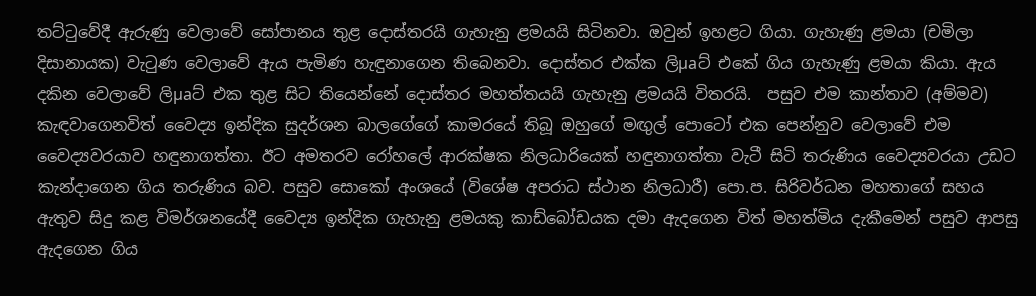තට්‌ටුවේදී ඇරුණු වෙලාවේ සෝපානය තුළ දොස්‌තරයි ගැහැනු ළමයයි සිටිනවා. ඔවුන් ඉහළට ගියා. ගැහැණු ළමයා (චමිලා දිසානායක) වැටුණ වෙලාවේ ඇය පැමිණ හැඳුනාගෙන තිබෙනවා. දොස්‌තර එක්‌ක ලිµaට්‌ එකේ ගිය ගැහැණු ළමයා කියා. ඇය දකින වෙලාවේ ලිµaට්‌ එක තුළ සිට තියෙන්නේ දොස්‌තර මහත්තයයි ගැහැනු ළමයයි විතරයි.  පසුව එම කාන්තාව (අම්මව) කැඳවාගෙනවිත් වෛද්‍ය ඉන්දික සුදර්ශන බාලගේගේ කාමරයේ තිබූ ඔහුගේ මඟුල් පොටෝ එක පෙන්නුව වෙලාවේ එම වෛද්‍යවරයාව හඳුනාගත්තා. ඊට අමතරව රෝහලේ ආරක්‌ෂක නිලධාරියෙක්‌ හඳුනාගත්තා වැටී සිටි තරුණිය වෛද්‍යවරයා උඩට කැන්දාගෙන ගිය තරුණිය බව. පසුව සොකෝ අංශයේ (විශේෂ අපරාධ ස්‌ථාන නිලධාරී) පො.ප. සිරිවර්ධන මහතාගේ සහය ඇතුව සිදු කළ විමර්ශනයේදී වෛද්‍ය ඉන්දික ගැහැනු ළමයකු කාඩ්බෝඩයක දමා ඇදගෙන විත් මහත්මිය දැකීමෙන් පසුව ආපසු ඇදගෙන ගිය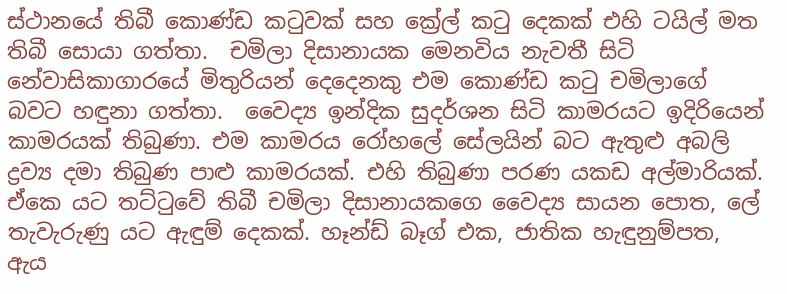ස්‌ථානයේ තිබී කොණ්‌ඩ කටුවක්‌ සහ ක්‍රේල් කටු දෙකක්‌ එහි ටයිල් මත තිබී සොයා ගත්තා.  චමිලා දිසානායක මෙනවිය නැවතී සිටි නේවාසිකාගාරයේ මිතුරියන් දෙදෙනකු එම කොණ්‌ඩ කටු චමිලාගේ බවට හඳුනා ගත්තා.  වෛද්‍ය ඉන්දික සුදර්ශන සිටි කාමරයට ඉදිරියෙන් කාමරයක්‌ තිබුණා. එම කාමරය රෝහලේ සේලයින් බට ඇතුළු අබලි ද්‍රව්‍ය දමා තිබුණ පාළු කාමරයක්‌. එහි තිබුණා පරණ යකඩ අල්මාරියක්‌. ඒකෙ යට තට්‌ටුවේ තිබී චමිලා දිසානායකගෙ වෛද්‍ය සායන පොත, ලේ තැවැරුණු යට ඇඳුම් දෙකක්‌. හෑන්ඩ් බෑග් එක, ජාතික හැඳුනුම්පත, ඇය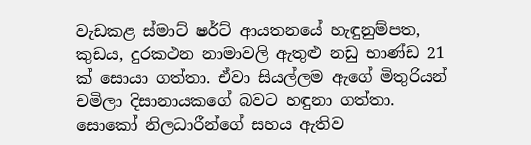වැඩකළ ස්‌මාට්‌ ෂර්ට්‌ ආයතනයේ හැඳුනුම්පත, කුඩය, දුරකථන නාමාවලි ඇතුළු නඩු භාණ්‌ඩ 21 ක්‌ සොයා ගත්තා. ඒවා සියල්ලම ඇගේ මිතුරියන් චමිලා දිසානායකගේ බවට හඳුනා ගත්තා.  සොකෝ නිලධාරීන්ගේ සහය ඇතිව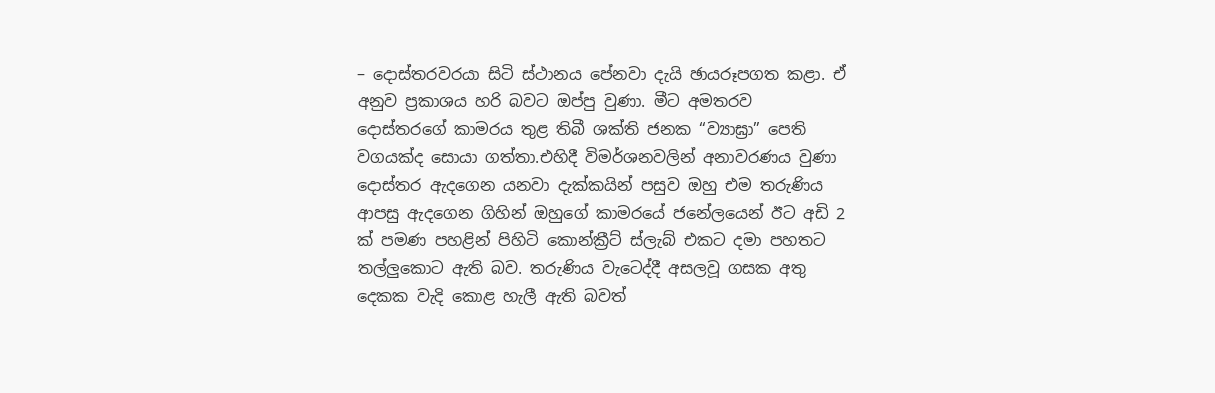– දොස්‌තරවරයා සිටි ස්‌ථානය පේනවා දැයි ඡායරූපගත කළා. ඒ අනුව ප්‍රකාශය හරි බවට ඔප්පු වුණා. මීට අමතරව දොස්‌තරගේ කාමරය තුළ තිබී ශක්‌ති ජනක “ව්‍යාඝ්‍රා” පෙති වගයක්‌ද සොයා ගත්තා.එහිදී විමර්ශනවලින් අනාවරණය වුණා දොස්‌තර ඇදගෙන යනවා දැක්‌කයින් පසුව ඔහු එම තරුණිය ආපසු ඇදගෙන ගිහින් ඔහුගේ කාමරයේ ජනේලයෙන් ඊට අඩි 2 ක්‌ පමණ පහළින් පිහිටි කොන්ක්‍රීට්‌ ස්‌ලැබ් එකට දමා පහතට තල්ලුකොට ඇති බව. තරුණිය වැටෙද්දී අසලවූ ගසක අතු දෙකක වැදි කොළ හැලී ඇති බවත්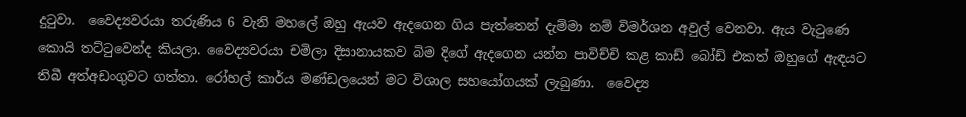දුටුවා.  වෛද්‍යවරයා තරුණිය 6 වැනි මහලේ ඔහු ඇයව ඇදගෙන ගිය පැත්තෙන් දැම්මා නම් විමර්ශන අවුල් වෙනවා. ඇය වැටුණෙ කොයි තට්‌ටුවෙන්ද කියලා. වෛද්‍යවරයා චමිලා දිසානායකව බිම දිගේ ඇදගෙන යන්න පාවිච්චි කළ කාඩ් බෝඩ් එකත් ඔහුගේ ඇඳයට තිබී අත්අඩංගුවට ගත්තා. රෝහල් කාර්ය මණ්‌ඩලයෙන් මට විශාල සහයෝගයක්‌ ලැබුණා.  වෛද්‍ය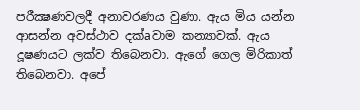පරීක්‍ෂණවලදී අනාවරණය වුණා. ඇය මිය යන්න ආසන්න අවස්‌ථාව දක්‌aවාම කන්‍යාවක්‌. ඇය දූෂණයට ලක්‌ව තිබෙනවා. ඇගේ ගෙල මිරිකාත් තිබෙනවා. අපේ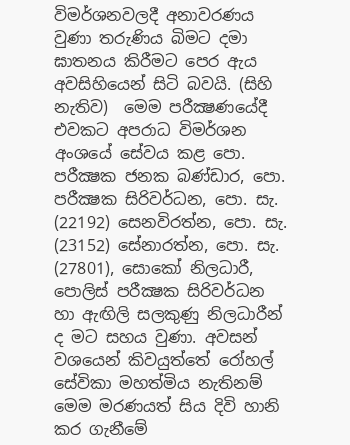විමර්ශනවලදී අනාවරණය වුණා තරුණිය බිමට දමා ඝාතනය කිරීමට පෙර ඇය අවසිහියෙන් සිටි බවයි. (සිහි නැතිව)  මෙම පරීක්‍ෂණයේදී එවකට අපරාධ විමර්ශන අංශයේ සේවය කළ පො. පරීක්‍ෂක ජනක බණ්‌ඩාර, පො. පරීක්‍ෂක සිරිවර්ධන, පො. සැ. (22192) සෙනවිරත්න, පො. සැ. (23152) සේනාරත්න, පො. සැ. (27801), සොකෝ නිලධාරී, පොලිස්‌ පරීක්‍ෂක සිරිවර්ධන හා ඇඟිලි සලකුණු නිලධාරීන් ද මට සහය වුණා. අවසන් වශයෙන් කිවයුත්තේ රෝහල් සේවිකා මහත්මිය නැතිනම් මෙම මරණයත් සිය දිවි හානි කර ගැනීමේ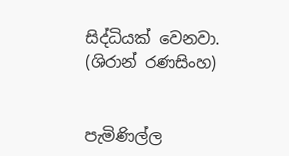සිද්ධියක්‌ වෙනවා.  (ශිරාන් රණසිංහ)


පැමිණිල්ල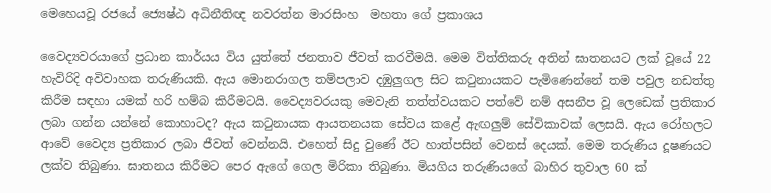මෙහෙයවූ රජයේ ජ්‍යෙෂ්ඨ අධිනීතිඥ නවරත්න මාරසිංහ  මහතා ගේ ප්‍රකාශය

වෛද්‍යවරයාගේ ප්‍රධාන කාර්යය විය යුත්තේ ජනතාව ජීවත් කරවීමයි. මෙම විත්තිකරු අතින් ඝාතනයට ලක්‌ වූයේ 22 හැවිරිදි අවිවාහක තරුණියකි. ඇය මොනරාගල තම්පලාව දඹුලුගල සිට කටුනායකට පැමිණෙන්නේ තම පවුල නඩත්තු කිරීම සඳහා යමක්‌ හරි හම්බ කිරීමටයි. වෛද්‍යවරයකු මෙවැනි තත්ත්වයකට පත්වේ නම් අසනීප වූ ලෙඩෙක්‌ ප්‍රතිකාර ලබා ගන්න යන්නේ කොහාටද? ඇය කටුනායක ආයතනයක සේවය කළේ ඇඟලුම් සේවිකාවක්‌ ලෙසයි. ඇය රෝහලට ආවේ වෛද්‍ය ප්‍රතිකාර ලබා ජීවත් වෙන්නයි. එහෙත් සිදු වුණේ ඊට හාත්පසින් වෙනස්‌ දෙයක්‌. මෙම තරුණිය දූෂණයට ලක්‌ව තිබුණා. ඝාතනය කිරීමට පෙර ඇගේ ගෙල මිරිකා තිබුණා. මියගිය තරුණියගේ බාහිර තුවාල 60 ක්‌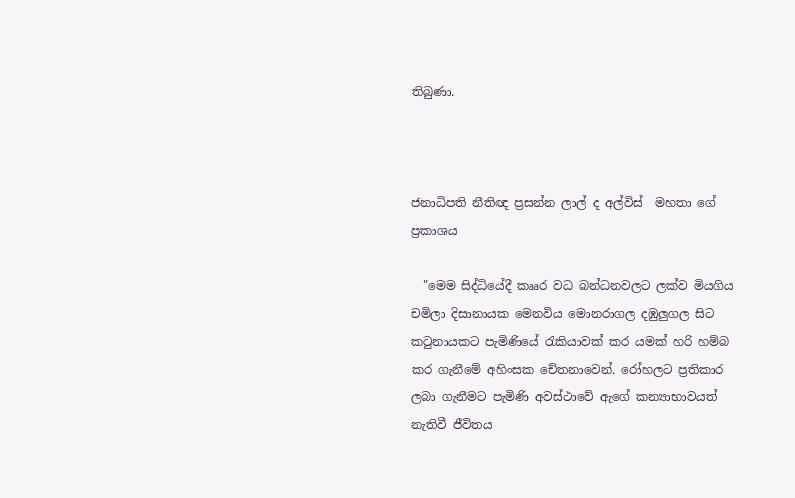තිබුණා.



ජනාධිපති නීතිඥ ප්‍රසන්න ලාල් ද අල්විස්‌  මහතා ගේ ප්‍රකාශය

  "මෙම සිද්ධියේදී කෲර වධ බන්ධනවලට ලක්‌ව මියගිය චමිලා දිසානායක මෙනවිය මොනරාගල දඹුලුගල සිට කටුනායකට පැමිණියේ රැකියාවක්‌ කර යමක්‌ හරි හම්බ කර ගැනීමේ අහිංසක චේතනාවෙන්. රෝහලට ප්‍රතිකාර ලබා ගැනීමට පැමිණි අවස්‌ථාවේ ඇගේ කන්‍යාභාවයත් නැතිවී ජීවිතය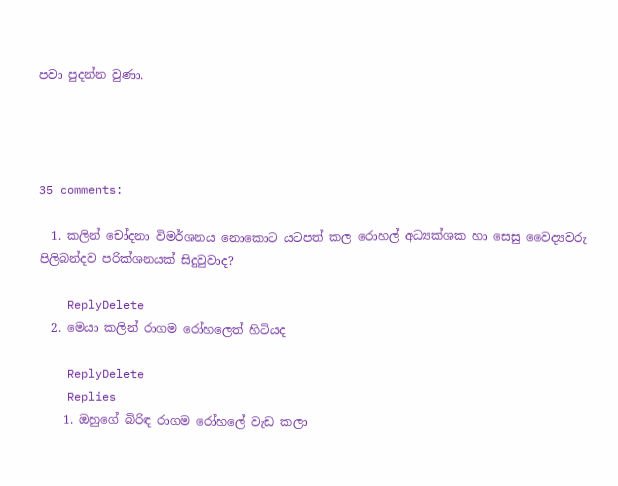පවා පුදන්න වුණා.




35 comments:

  1. කලින් චෝදනා විමර්ශනය නොකොට යටපත් කල රොහල් අධ්‍යක්ශක හා සෙසු වෛද්‍යවරු පිලිබන්දව පරික්ශනයක් සිදුවුවාද?

    ReplyDelete
  2. මෙයා කලින් රාගම රෝහලෙත් හිටියද

    ReplyDelete
    Replies
    1. ඔහුගේ බිරිඳ රාගම රෝහලේ වැඩ කලා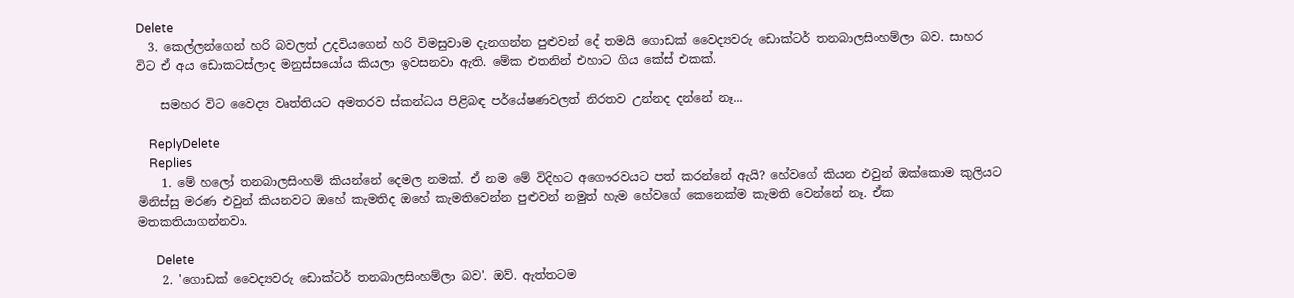Delete
  3. කෙල්ලන්ගෙන් හරි බවලත් උදවියගෙන් හරි විමසුවාම දැනගන්න පුළුවන් දේ තමයි ගොඩක් වෛද්‍යවරු ඩොක්ටර් තනබාලසිංහම්ලා බව. සාහර විට ඒ අය ඩොකටස්ලාද මනුස්සයෝය කියලා ඉවසනවා ඇති. මේක එතනින් එහාට ගිය කේස් එකක්.

    සමහර විට වෛද්‍ය වෘත්තියට අමතරව ස්කන්ධය පිළිබඳ පර්යේෂණවලත් නිරතව උන්නද දන්නේ නෑ...

    ReplyDelete
    Replies
    1. මේ හලෝ තනබාලසිංහම් කියන්නේ දෙමල නමක්. ඒ නම මේ විදිහට අගෞරවයට පත් කරන්නේ ඇයි? හේවගේ කියන එවුන් ඔක්කොම කුලියට මිනිස්සු මරණ එවුන් කියනවට ඔහේ කැමතිද ඔහේ කැමතිවෙන්න පුළුවන් නමුත් හැම හේවගේ කෙනෙක්ම කැමති වෙන්නේ නෑ. ඒක මතකතියාගන්නවා.

      Delete
    2. 'ගොඩක් වෛද්‍යවරු ඩොක්ටර් තනබාලසිංහම්ලා බව'. ඔව්. ඇත්තටම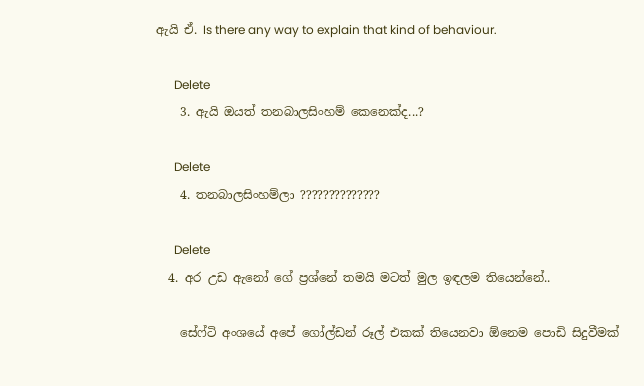ඇයි ඒ. Is there any way to explain that kind of behaviour.

      Delete
    3. ඇයි ඔයත් තනබාලසිංහම් කෙනෙක්ද...?

      Delete
    4. තනබාලසිංහම්ලා ??????????????

      Delete
  4. අර උඩ ඇනෝ ගේ ප්‍රශ්නේ තමයි මටත් මුල ඉඳලම තියෙන්නේ..

    සේෆ්ටි අංශයේ අපේ ගෝල්ඩන් රූල් එකක් තියෙනවා ඕනෙම පොඩි සිදුවීමක්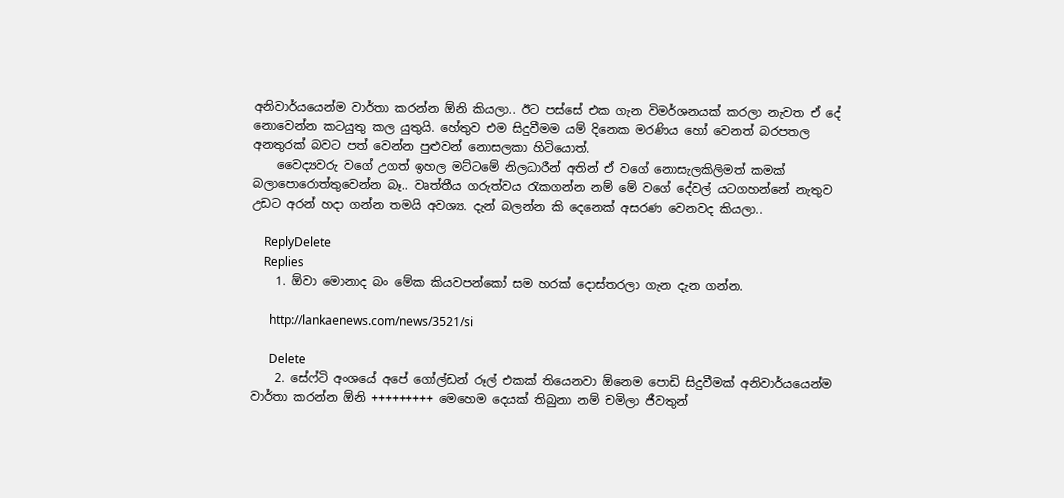අනිවාර්යයෙන්ම වාර්තා කරන්න ඕනි කියලා.. ඊට පස්සේ එක ගැන විමර්ශනයක් කරලා නැවත ඒ දේ නොවෙන්න කටයුතු කල යුතුයි. හේතුව එම සිදුවීමම යම් දිනෙක මරණිය හෝ වෙනත් බරපතල අනතුරක් බවට පත් වෙන්න පුළුවන් නොසලකා හිටියොත්.
    වෛද්‍යවරු වගේ උගත් ඉහල මට්ටමේ නිලධාරීන් අතින් ඒ වගේ නොසැලකිලිමත් කමක් බලාපොරොත්තුවෙන්න බෑ.. වෘත්තීය ගරුත්වය රැකගන්න නම් මේ වගේ දේවල් යටගහන්නේ නැතුව උඩට අරන් හදා ගන්න තමයි අවශ්‍ය. දැන් බලන්න කි දෙනෙක් අසරණ වෙනවද කියලා..

    ReplyDelete
    Replies
    1. ඕවා මොනාද බං මේක කියවපන්කෝ සම හරක් දොස්තරලා ගැන දැන ගන්න.

      http://lankaenews.com/news/3521/si

      Delete
    2. සේෆ්ටි අංශයේ අපේ ගෝල්ඩන් රූල් එකක් තියෙනවා ඕනෙම පොඩි සිදුවීමක් අනිවාර්යයෙන්ම වාර්තා කරන්න ඕනි +++++++++ මෙහෙම දෙයක් තිබුනා නම් චමිලා ජීවතුන්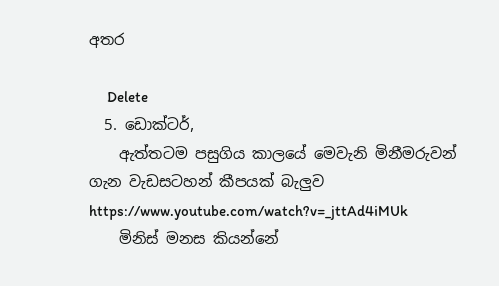අතර

      Delete
  5. ඩොක්ටර්,
    ඇත්තටම පසුගිය කාලයේ මෙවැනි මිනීමරුවන් ගැන වැඩසටහන් කීපයක් බැලුව https://www.youtube.com/watch?v=_jttAd4iMUk
    මිනිස් මනස කියන්නේ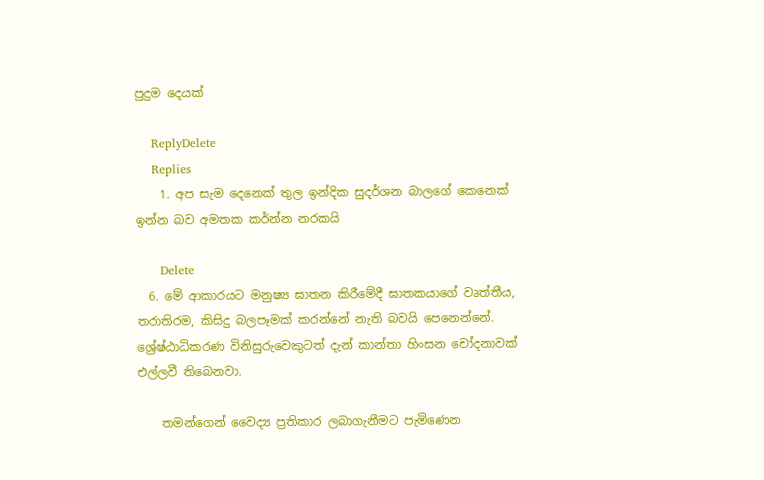පුදුම දෙයක්

    ReplyDelete
    Replies
    1. අප සැම දෙනෙක් තුල ඉන්දික සුදර්ශන බාලගේ කෙනෙක් ඉන්න බව අමතක කර්න්න නරකයි

      Delete
  6. මේ ආකාරයට මනුෂ්‍ය ඝාතන කිරීමේදී ඝාතකයාගේ වෘත්තීය, තරාතිරම, කිසිදු බලපෑමක් කරන්නේ නැති බවයි පෙනෙන්නේ. ශ්‍රේෂ්ඨාධිකරණ විනිසුරුවෙකුටත් දැන් කාන්තා හිංසන චෝදනාවක් එල්ලවී තිබෙනවා.

    තමන්ගෙන් වෛද්‍ය ප්‍රතිකාර ලබාගැනීමට පැමිණෙන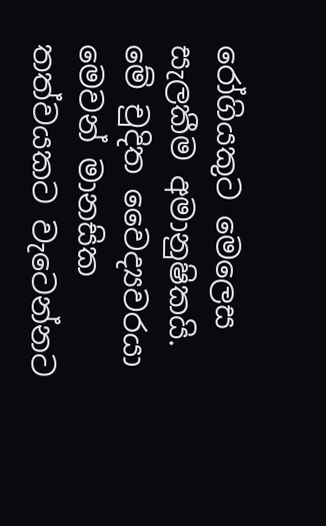රෝගියකුට මෙලෙස සැලකීම අමානුෂිකයි. මේ චුදිත වෛද්‍යවරයා මෙවන් මානසික තත්වයකට වැටෙන්නට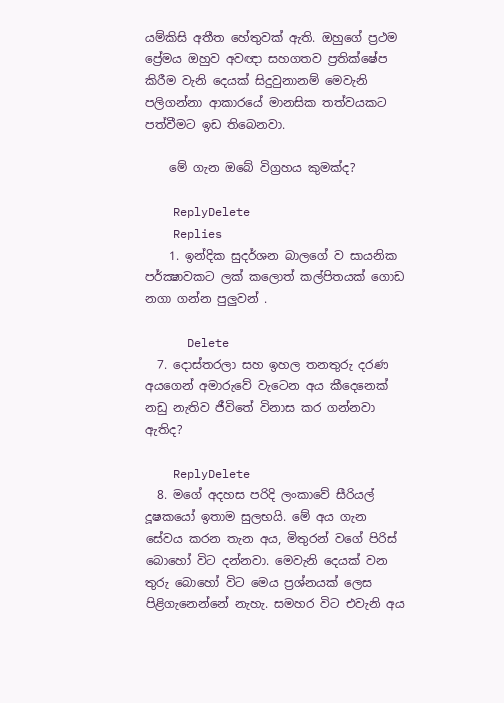යම්කිසි අතීත හේතුවක් ඇති. ඔහුගේ ප්‍රථම ප්‍රේමය ඔහුව අවඥා සහගතව ප්‍රතික්ෂේප කිරීම වැනි දෙයක් සිදුවුනානම් මෙවැනි පලිගන්නා ආකාරයේ මානසික තත්වයකට පත්වීමට ඉඩ තිබෙනවා.

    මේ ගැන ඔබේ විග්‍රහය කුමක්ද?

    ReplyDelete
    Replies
    1. ඉන්දික සුදර්ශන බාලගේ ව සායනික පර්ක්‍ෂාවකට ලක් කලොත් කල්පිතයක් ගොඩ නගා ගන්න පුලුවන් .

      Delete
  7. දොස්තරලා සහ ඉහල තනතුරු දරණ අයගෙන් අමාරුවේ වැටෙන අය කීදෙනෙක් නඩු නැතිව ජීවිතේ විනාස කර ගන්නවා ඇතිද?

    ReplyDelete
  8. මගේ අදහස පරිදි ලංකාවේ සීරියල් දූෂකයෝ ඉතාම සුලභයි. මේ අය ගැන සේවය කරන තැන අය, මිතුරන් වගේ පිරිස් බොහෝ විට දන්නවා. මෙවැනි දෙයක් වන තුරු බොහෝ විට මෙය ප්‍රශ්නයක් ලෙස පිළිගැනෙන්නේ නැහැ. සමහර විට එවැනි අය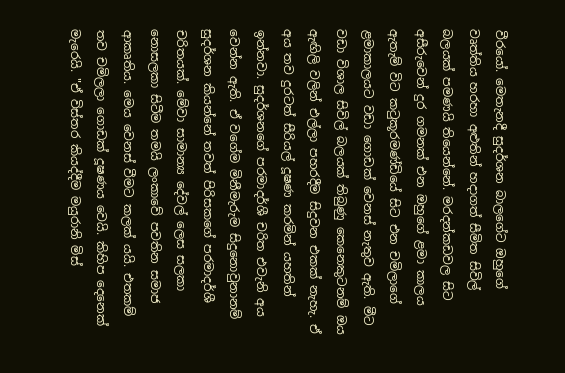වීරයෝ. මෙතැනදී සුදර්ශන බාලගේට ඔහුගේ වෘත්තිය හරහා අළුතින් හදාගත් සීමිත සිවිල් බලයක් පමණයි තියෙන්නේ. මරදන්කඩවල සිට අසීරුවෙන් දුර ගමනක් එන ඔහුගේ ළමා කාලය ඇතැම් විට කටුකූරමණ්‌ඩියේ සිට එන චමිලාගේ ළමාකාලයට වඩා ගොඩක් වෙනස් නැතුව ඇති. මීට වඩා විශාල සිවිල් බලයක් තිබුණු කෙනෙකුටනම් ඔය ඇඟිලි වලින් එල්ලා පහරදීම සිදුවන එකක් නැහැ. ඒ අය තව දුරටත් සීරියල් දූෂණ කරමින් යහතින් ඉන්නවා. සුදර්ශනගේ පරමාදර්ශී චරිත එවැනි අය වෙන්න ඇති. ඒ වගේම මිනීමැරුම සිදුනොවුනානම් සුදර්ශන කියන්නේ තවත් පිරිසකගේ පරමාදර්ශී චරිතයක්. මේවා සාමාන්‍ය දේවල් ලෙස සලකා නොසලකා සිටීම තමයි ලංකාවේ පවතින සමාජ ආකෘතිය. මෙය වෙනස් වීමට කලක් යයි. එතකම් තව චමිලලා ගොඩක් දූෂණය වෙයි. කිහිප දෙනෙක් මැරෙයි. "ඒ විස්තර කියද්දීම මයුරානි මිස්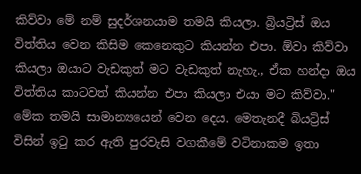කිව්වා මේ නම් සුදර්ශනයාම තමයි කියලා. බ්‍රියට්‍රිස් ඔය විත්තිය වෙන කිසිම කෙනෙකුට කියන්න එපා. ඕවා කිව්වා කියලා ඔයාට වැඩකුත් මට වැඩකුත් නැහැ., ඒක හන්දා ඔය විත්තිය කාටවත් කියන්න එපා කියලා එයා මට කිව්වා." මේක තමයි සාමාන්‍යයෙන් වෙන දෙය. මෙතැනදී බියට්‍රිස් විසින් ඉටු කර ඇති පුරවැසි වගකීමේ වටිනාකම ඉතා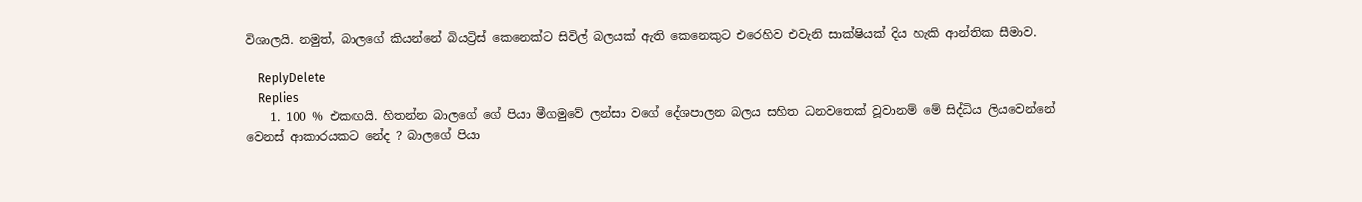විශාලයි. නමුත්, බාලගේ කියන්නේ බියට්‍රිස් කෙනෙක්ට සිවිල් බලයක් ඇති කෙනෙකුට එරෙහිව එවැනි සාක්ෂියක් දිය හැකි ආන්තික සීමාව.

    ReplyDelete
    Replies
    1. 100 % එකඟයි. හිතන්න බාලගේ ගේ පියා මීගමුවේ ලන්සා වගේ දේශපාලන බලය සහිත ධනවතෙක් වූවානම් මේ සිද්ධිය ලියවෙන්නේ වෙනස් ආකාරයකට නේද ? බාලගේ පියා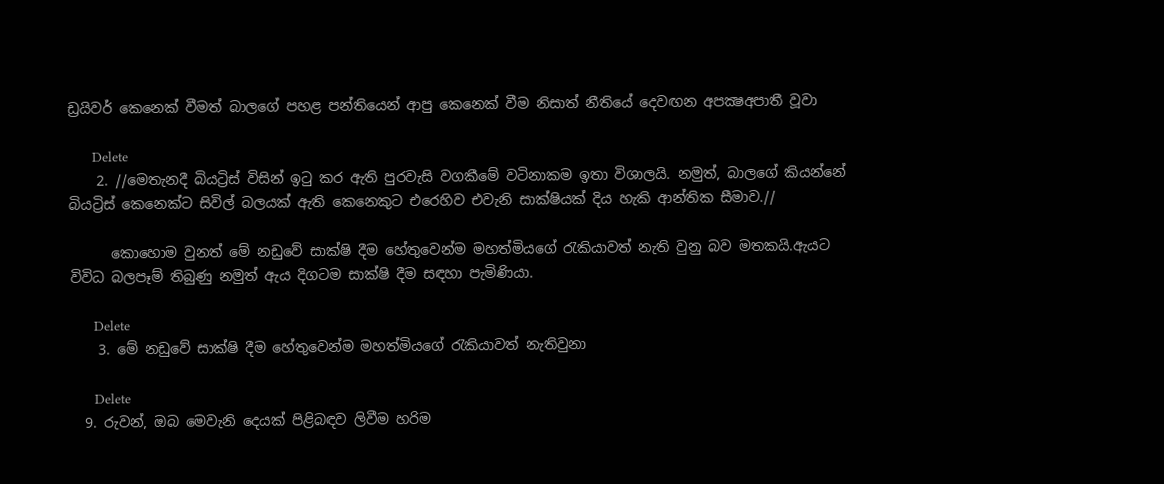ඩ්‍රයිවර් කෙනෙක් වීමත් බාලගේ පහළ පන්තියෙන් ආපු කෙනෙක් වීම නිසාත් නීතියේ දෙවඟන අපක්‍ෂඅපාතී වූවා

      Delete
    2. //මෙතැනදී බියට්‍රිස් විසින් ඉටු කර ඇති පුරවැසි වගකීමේ වටිනාකම ඉතා විශාලයි. නමුත්, බාලගේ කියන්නේ බියට්‍රිස් කෙනෙක්ට සිවිල් බලයක් ඇති කෙනෙකුට එරෙහිව එවැනි සාක්ෂියක් දිය හැකි ආන්තික සීමාව.//

      කොහොම වුනත් මේ නඩුවේ සාක්ෂි දීම හේතුවෙන්ම මහත්මියගේ රැකියාවත් නැති වුනු බව මතකයි.ඇයට විවිධ බලපෑම් තිබුණු නමුත් ඇය දිගටම සාක්ෂි දීම සඳහා පැමිණියා.

      Delete
    3. මේ නඩුවේ සාක්ෂි දීම හේතුවෙන්ම මහත්මියගේ රැකියාවත් නැතිවුනා

      Delete
  9. රුවන්, ඔබ මෙවැනි දෙයක් පිළිබඳව ලිවීම හරිම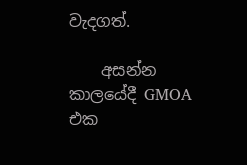වැදගත්.

    අසන්න කාලයේදී GMOA එක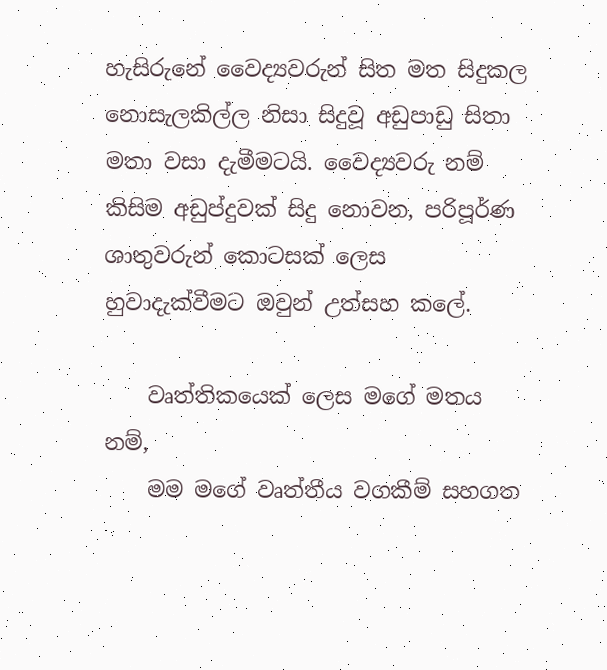හැසිරුනේ වෛද්‍යවරුන් සිත මත සිදුකල නොසැලකිල්ල නිසා සිදුවූ අඩුපාඩු සිතා මතා වසා දැමීමටයි. වෛද්‍යවරු නම් කිසිම අඩුප්දුවක් සිදු නොවන, පරිපූර්ණ ශාතුවරුන් කොටසක් ලෙස හුවාදැක්වීමට ඔවුන් උත්සහ කලේ.

    වෘත්තිකයෙක් ලෙස මගේ මතය නම්,
    මම මගේ වෘත්තීය වගකීම් සහගත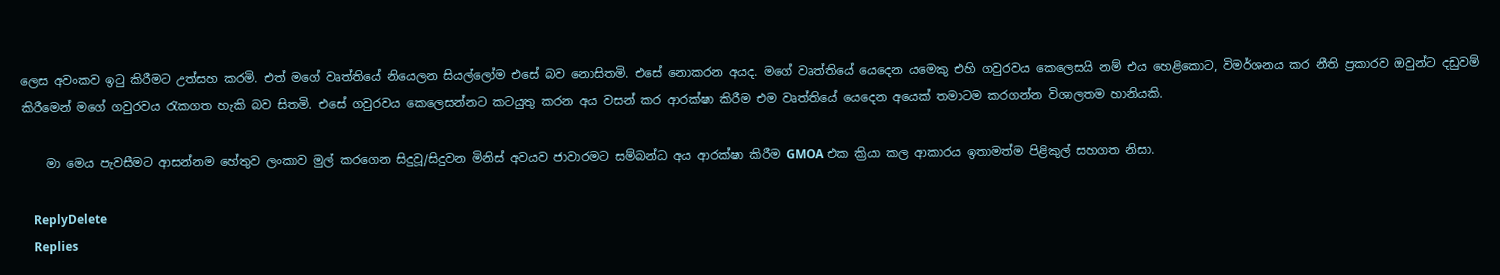ලෙස අවංකව ඉටු කිරීමට උත්සහ කරමි. එත් මගේ වෘත්තියේ නියෙලන සියල්ලෝම එසේ බව නොසිතමි. එසේ නොකරන අයද. මගේ වෘත්තියේ යෙදෙන යමෙකු එහි ගවුරවය කෙලෙසයි නම් එය හෙළිකොට, විමර්ශනය කර නීති ප්‍රකාරව ඔවුන්ට දඩුවම් කිරීමෙන් මගේ ගවුරවය රැකගත හැකි බව සිතමි. එසේ ගවුරවය කෙලෙසන්නට කටයුතු කරන අය වසන් කර ආරක්ෂා කිරීම එම වෘත්තියේ යෙදෙන අයෙක් තමාටම කරගන්න විශාලතම හානියකි.

    මා මෙය පැවසීමට ආසන්නම හේතුව ලංකාව මුල් කරගෙන සිදුවූ/සිදුවන මිනිස් අවයව ජාවාරමට සම්බන්ධ අය ආරක්ෂා කිරීම GMOA එක ක්‍රියා කල ආකාරය ඉතාමත්ම පිළිකුල් සහගත නිසා.

    ReplyDelete
    Replies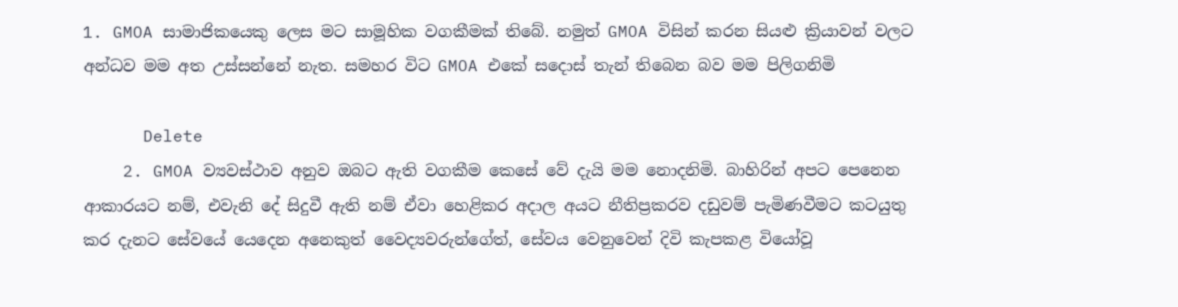1. GMOA සාමාජිකයෙකු ලෙස මට සාමූහික වගකීමක් තිබේ. නමුත් GMOA විසින් කරන සියළු ක්‍රියාවන් වලට අන්ධව මම අත උස්සන්නේ නැත. සමහර විට GMOA එකේ සදොස් තැන් තිබෙන බව මම පිලිගනිමි

      Delete
    2. GMOA ව්‍යවස්ථාව අනුව ඔබට ඇති වගකීම කෙසේ වේ දැයි මම නොදනිමි. බාහිරින් අපට පෙනෙන ආකාරයට නම්, එවැනි දේ සිදුවී ඇති නම් ඒවා හෙළිකර අදාල අයට නීතිප්‍රකරව දඩුවම් පැමිණවීමට කටයුතු කර දැනට සේවයේ යෙදෙන අනෙකුත් වෛද්‍යවරුන්ගේත්, සේවය වෙනුවෙන් දිවි කැපකළ වියෝවූ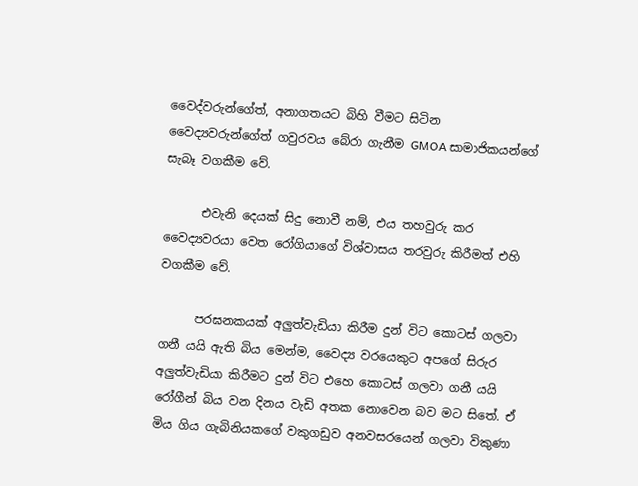වෛද්වරුන්ගේත්, අනාගතයට බිහි වීමට සිටින වෛද්‍යවරුන්ගේත් ගවුරවය බේරා ගැනීම GMOA සාමාජිකයන්ගේ සැබෑ වගකීම වේ.

      එවැනි දෙයක් සිදු නොවී නම්, එය තහවුරු කර වෛද්‍යවරයා වෙත රෝගියාගේ විශ්වාසය තරවුරු කිරීමත් එහි වගකීම වේ.

      පරඝනකයක් අලුත්වැඩියා කිරීම දුන් විට කොටස් ගලවා ගනී යයි ඇති බිය මෙන්ම, වෛද්‍ය වරයෙකුට අපගේ සිරුර අලුත්වැඩියා කිරීමට දුන් විට එහෙ කොටස් ගලවා ගනී යයි රෝගීන් බිය වන දිනය වැඩි අතක නොවෙන බව මට සිතේ. ඒ මිය ගිය ගැබිනියකගේ වකුගඩුව අනවසරයෙන් ගලවා විකුණා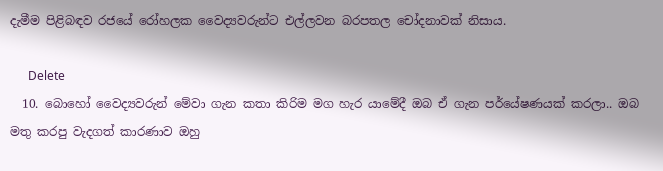දැමීම පිළිබඳව රජයේ රෝහලක වෛද්‍යවරුන්ට එල්ලවන බරපතල චෝදනාවක් නිසාය.

      Delete
  10. බොහෝ වෛද්‍යවරුන් මේවා ගැන කතා කිරිම මග හැර යාමේදී ඔබ ඒ ගැන පර්යේෂණයක් කරලා.. ඔබ මතු කරපු වැදගත් කාරණාව ඔහු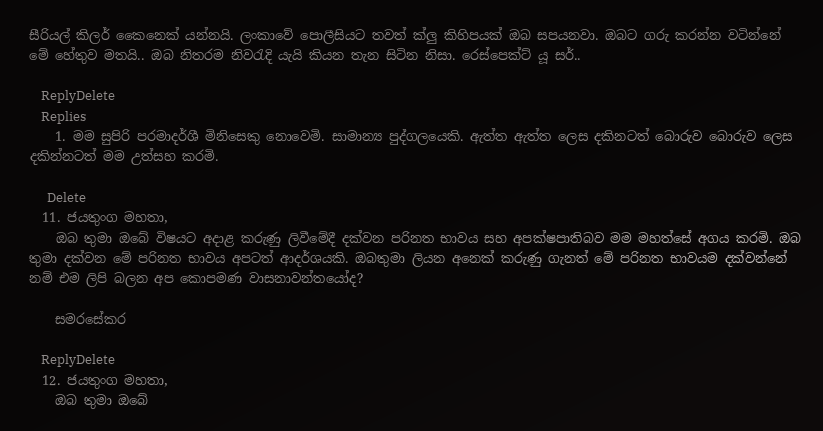සීරියල් කිලර් කෛනෙක් යන්නයි. ලංකාවේ පොලීසියට තවත් ක්ලු කිහිපයක් ඔබ සපයනවා. ඔබට ගරු කරන්න වටින්නේ මේ හේතුව මතයි.. ඔබ නිතරම නිවරැදි යැයි කියන තැන සිටින නිසා. රෙස්පෙක්ට් යූ සර්..

    ReplyDelete
    Replies
    1. මම සුපිරි පරමාදර්ශී මිනිසෙකු නොවෙමි. සාමාන්‍ය පුද්ගලයෙකි. ඇත්ත ඇත්ත ලෙස දකිනටත් බොරුව බොරුව ලෙස දකින්නටත් මම උත්සහ කරමි.

      Delete
  11. ජයතුංග මහතා,
    ඔබ තුමා ඔබේ විෂයට අදාළ කරුණු ලිවීමේදී දක්වන පරිනත භාවය සහ අපක්ෂපාතිබව මම මහත්සේ අගය කරමි. ඔබ තුමා දක්වන මේ පරිනත භාවය අපටත් ආදර්ශයකි. ඔබතුමා ලියන අනෙක් කරුණු ගැනත් මේ පරිනත භාවයම දක්වන්නේ නම් එම ලිපි බලන අප කොපමණ වාසනාවන්තයෝද?

    සමරසේකර

    ReplyDelete
  12. ජයතුංග මහතා,
    ඔබ තුමා ඔබේ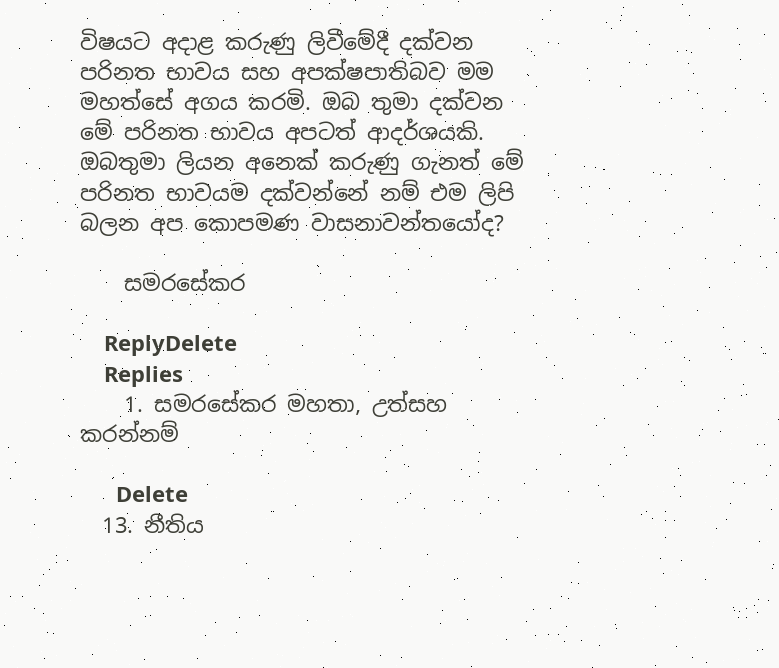විෂයට අදාළ කරුණු ලිවීමේදී දක්වන පරිනත භාවය සහ අපක්ෂපාතිබව මම මහත්සේ අගය කරමි. ඔබ තුමා දක්වන මේ පරිනත භාවය අපටත් ආදර්ශයකි. ඔබතුමා ලියන අනෙක් කරුණු ගැනත් මේ පරිනත භාවයම දක්වන්නේ නම් එම ලිපි බලන අප කොපමණ වාසනාවන්තයෝද?

    සමරසේකර

    ReplyDelete
    Replies
    1. සමරසේකර මහතා, උත්සහ කරන්නම්

      Delete
  13. නීතිය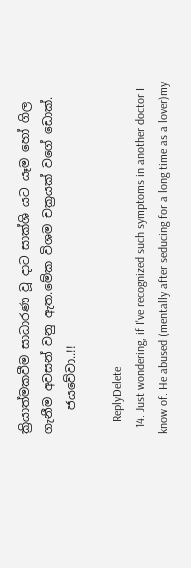ක්‍රියාත්මකවීම සාධාරණ වූ දාට සාක්ශි යට යෑම හෝ ගිල ගැනීම අවසන් වනු ඇත.මේක විශම චක්‍රයක් වගේ ඩොක්.
    ජයවේවා..!!

    ReplyDelete
  14. Just wondering, if I've recognized such symptoms in another doctor I know of. He abused (mentally after seducing for a long time as a lover)my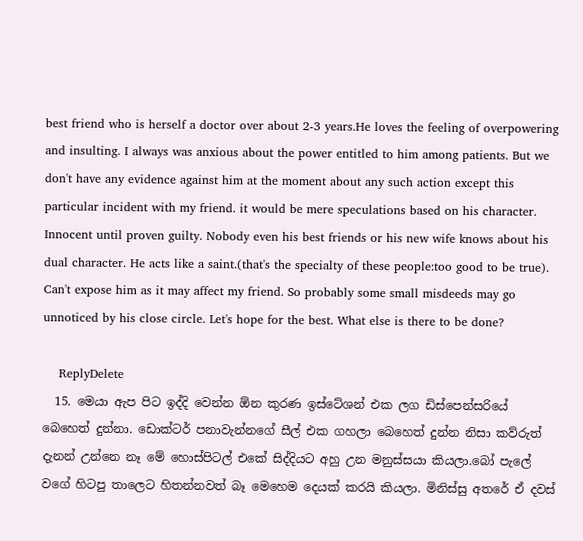best friend who is herself a doctor over about 2-3 years.He loves the feeling of overpowering and insulting. I always was anxious about the power entitled to him among patients. But we don't have any evidence against him at the moment about any such action except this particular incident with my friend. it would be mere speculations based on his character. Innocent until proven guilty. Nobody even his best friends or his new wife knows about his dual character. He acts like a saint.(that's the specialty of these people:too good to be true). Can't expose him as it may affect my friend. So probably some small misdeeds may go unnoticed by his close circle. Let's hope for the best. What else is there to be done?

    ReplyDelete
  15. මෙයා ඇප පිට ඉද්දි වෙන්න ඕන කුරණ ඉස්ටේශන් එක ලග ඩිස්පෙන්සරියේ බෙහෙත් දුන්නා. ඩොක්ටර් පනාවැන්නගේ සීල් එක ගහලා බෙහෙත් දුන්න නිසා කව්රුත් දැනන් උන්නෙ නෑ මේ හොස්පිටල් එකේ සිද්දියට අහු උන මනුස්සයා කියලා.බෝ පැලේ වගේ හිටපු තාලෙට හිතන්නවත් බෑ මෙහෙම දෙයක් කරයි කියලා. මිනිස්සු අතරේ ඒ දවස්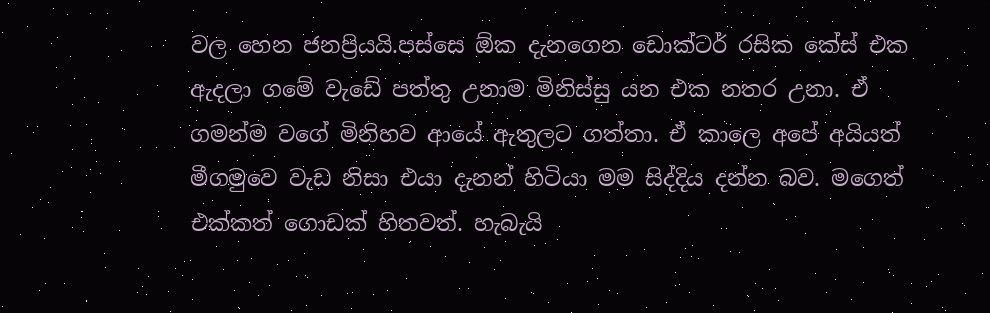වල හෙන ජනප්‍රියයි.පස්සෙ ඕක දැනගෙන ඩොක්ටර් රසික කේස් එක ඇදලා ගමේ වැඩේ පත්තු උනාම මිනිස්සු යන එක නතර උනා. ඒ ගමන්ම වගේ මිනිහව ආයේ ඇතුලට ගත්තා. ඒ කාලෙ අපේ අයියත් මීගමුවෙ වැඩ නිසා එයා දැනන් හිටියා මම සිද්දිය දන්න බව. මගෙත් එක්කත් ගොඩක් හිතවත්. හැබැයි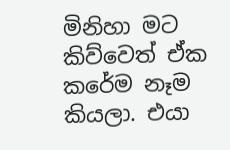මිනිහා මට කිව්වෙත් ඒක කරේම නෑම කියලා. එයා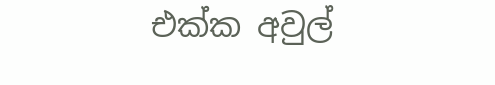එක්ක අවුල්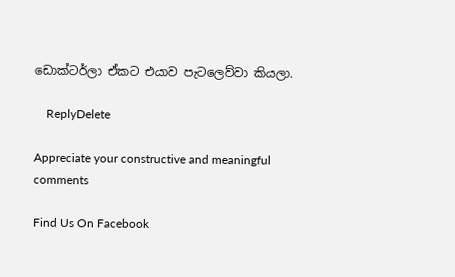ඩොක්ටර්ලා ඒකට එයාව පැටලෙව්වා කියලා.

    ReplyDelete

Appreciate your constructive and meaningful comments

Find Us On Facebook